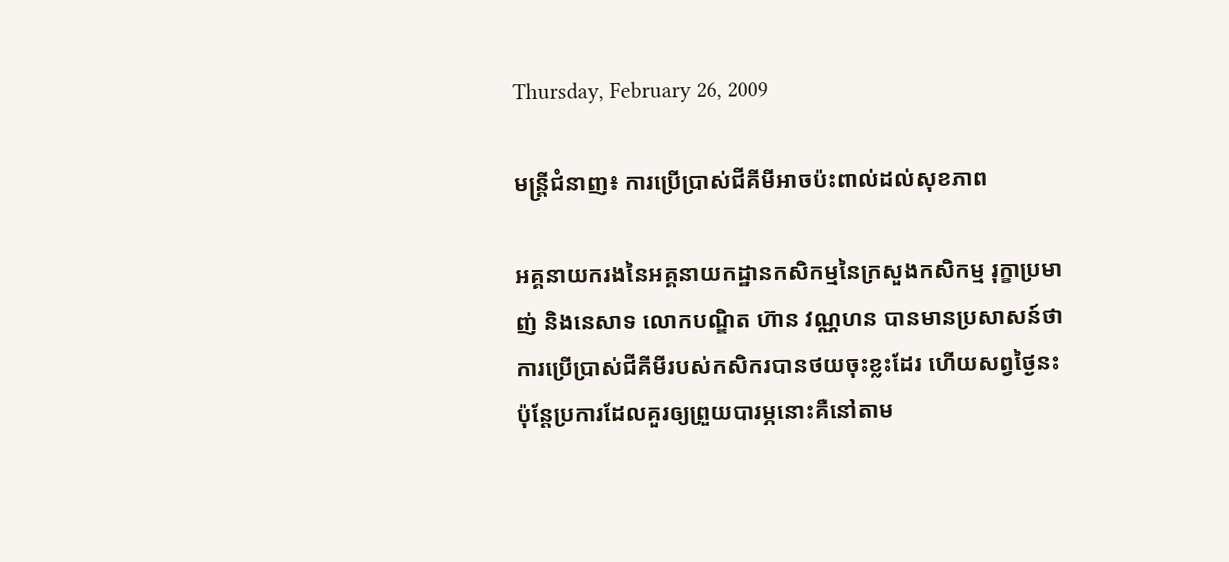Thursday, February 26, 2009

មន្ត្រីជំនាញ៖ ការប្រើប្រាស់ជីគីមីអាចប៉ះពាល់ដល់សុខភាព

អគ្គនាយករងនៃអគ្គនាយកដ្ឋានកសិកម្មនៃក្រសួងកសិកម្ម រុក្ខាប្រមាញ់ និងនេសាទ លោកបណ្ឌិត ហ៊ាន វណ្ណហន បានមានប្រសាសន៍ថា ការប្រើប្រាស់ជីគីមីរបស់កសិករបានថយចុះខ្លះដែរ ហើយសព្វថ្ងៃនះ ប៉ុន្តែប្រការដែលគួរឲ្យព្រួយបារម្ភនោះគឺនៅតាម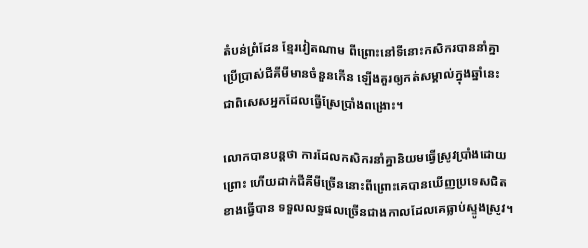តំបន់ព្រំដែន ខ្មែរវៀតណាម ពីព្រោះនៅទីនោះកសិករបាននាំគ្នាប្រើប្រាស់ជីគីមីមានចំនួនកើន ឡើងគួរឲ្យកត់សម្គាល់ក្នុងឆ្នាំនេះ ជាពិសេសអ្នកដែលធ្វើស្រែប្រាំងពង្រោះ។

លោកបានបន្តថា ការដែលកសិករនាំគ្នានិយមធ្វើស្រូវប្រាំងដោយព្រោះ ហើយដាក់ជីគីមីច្រើននោះពីព្រោះគេបានឃើញប្រទេសជិតខាងធ្វើបាន ទទួលលទ្ធផលច្រើនជាងកាលដែលគេធ្លាប់ស្ទូងស្រូវ។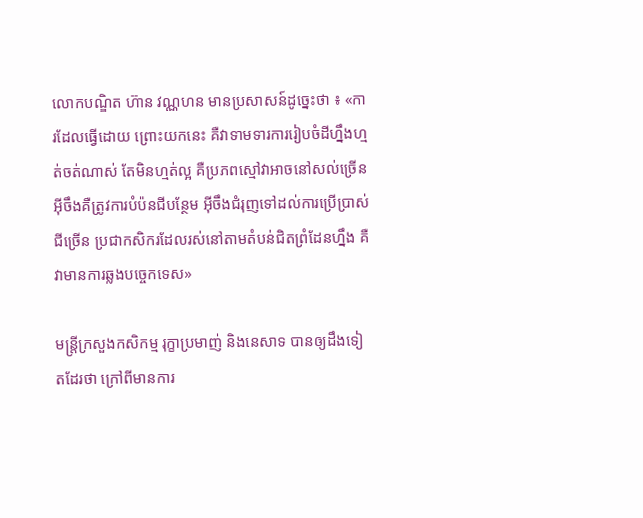លោកបណ្ឌិត ហ៊ាន វណ្ណហន មានប្រសាសន៍ដូច្នេះថា ៖ «ការដែលធ្វើដោយ ព្រោះយកនេះ គឺវាទាមទារការរៀបចំដីហ្នឹងហ្មត់ចត់ណាស់ តែមិនហ្មត់ល្អ គឺប្រភពស្មៅវាអាចនៅសល់ច្រើន អ៊ីចឹងគឺត្រូវការបំប៉នជីបន្ថែម អ៊ីចឹងជំរុញទៅដល់ការប្រើប្រាស់ជីច្រើន ប្រជាកសិករដែលរស់នៅតាមតំបន់ជិតព្រំដែនហ្នឹង គឺវាមានការឆ្លងបច្ចេកទេស»

មន្រ្តីក្រសួងកសិកម្ម រុក្ខាប្រមាញ់ និងនេសាទ បានឲ្យដឹងទៀតដែរថា ក្រៅពីមានការ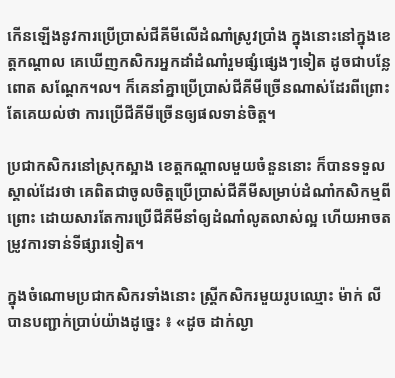កើនឡើងនូវការប្រើប្រាស់ជីគីមីលើដំណាំស្រូវប្រាំង ក្នុងនោះនៅក្នុងខេត្តកណ្ដាល គេឃើញកសិករអ្នកដាំដំណាំរួមផ្សំផ្សេងៗទៀត ដូចជាបន្លែ ពោត សណ្ដែក។ល។ ក៏គេនាំគ្នាប្រើប្រាស់ជីគីមីច្រើនណាស់ដែរពីព្រោះតែគេយល់ថា ការប្រើជីគីមីច្រើនឲ្យផលទាន់ចិត្ត។

ប្រជាកសិករនៅស្រុកស្អាង ខេត្ដកណ្ដាលមួយចំនួននោះ ក៏បានទទួលស្គាល់ដែរថា គេពិតជាចូលចិត្តប្រើប្រាស់ជីគីមីសម្រាប់ដំណាំកសិកម្មពីព្រោះ ដោយសារតែការប្រើជីគីមីនាំឲ្យដំណាំលូតលាស់ល្អ ហើយអាចតម្រូវការទាន់ទីផ្សារទៀត។

ក្នុងចំណោមប្រជាកសិករទាំងនោះ ស្ដ្រីកសិករមួយរូបឈ្មោះ ម៉ាក់ លី បានបញ្ជាក់ប្រាប់យ៉ាងដូច្នេះ ៖ «ដូច ដាក់ល្ងា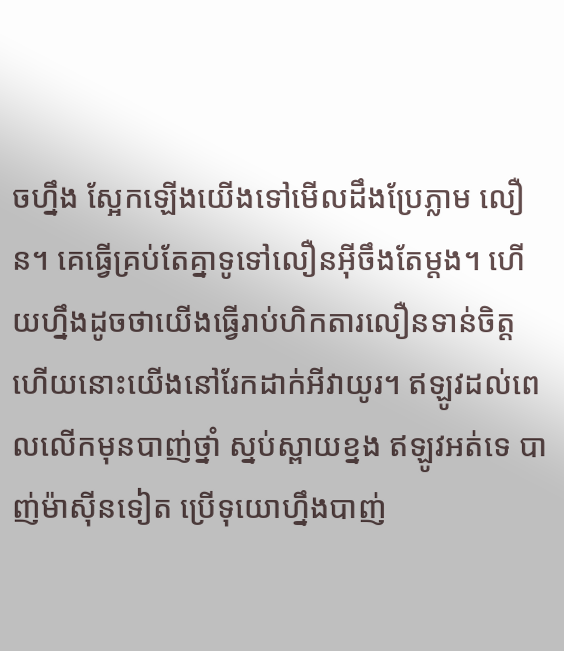ចហ្នឹង ស្អែកឡើងយើងទៅមើលដឹងប្រែភ្លាម លឿន។ គេធ្វើគ្រប់តែគ្នាទូទៅលឿនអ៊ីចឹងតែម្ដង។ ហើយហ្នឹងដូចថាយើងធ្វើរាប់ហិកតារលឿនទាន់ចិត្ត ហើយនោះយើងនៅរែកដាក់អីវាយូរ។ ឥឡូវដល់ពេលលើកមុនបាញ់ថ្នាំ ស្នប់ស្ពាយខ្នង ឥឡូវអត់ទេ បាញ់ម៉ាស៊ីនទៀត ប្រើទុយោហ្នឹងបាញ់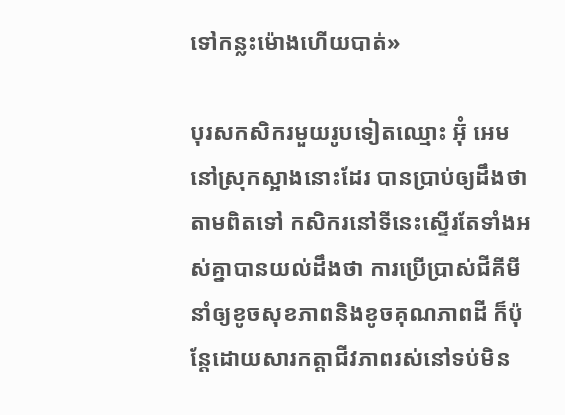ទៅកន្លះម៉ោងហើយបាត់»

បុរសកសិករមួយរូបទៀតឈ្មោះ អ៊ុំ អេម នៅស្រុកស្អាងនោះដែរ បានប្រាប់ឲ្យដឹងថា តាមពិតទៅ កសិករនៅទីនេះស្ទើរតែទាំងអស់គ្នាបានយល់ដឹងថា ការប្រើប្រាស់ជីគីមីនាំឲ្យខូចសុខភាពនិងខូចគុណភាពដី ក៏ប៉ុន្តែដោយសារកត្តាជីវភាពរស់នៅទប់មិន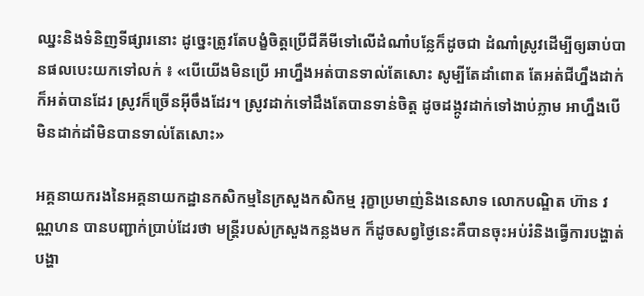ឈ្នះនិងទំនិញទីផ្សារនោះ ដូច្នេះត្រូវតែបង្ខំចិត្តប្រើជីគីមីទៅលើដំណាំបន្លែក៏ដូចជា ដំណាំស្រូវដើម្បីឲ្យឆាប់បានផលបេះយកទៅលក់ ៖ «បើយើងមិនប្រើ អាហ្នឹងអត់បានទាល់តែសោះ សូម្បីតែដាំពោត តែអត់ជីហ្នឹងដាក់ក៏អត់បានដែរ ស្រូវក៏ច្រើនអ៊ីចឹងដែរ។ ស្រូវដាក់ទៅដឹងតែបានទាន់ចិត្ត ដូចដង្កូវដាក់ទៅងាប់ភ្លាម អាហ្នឹងបើមិនដាក់ដាំមិនបានទាល់តែសោះ»

អគ្គនាយករងនៃអគ្គនាយកដ្ឋានកសិកម្មនៃក្រសួងកសិកម្ម រុក្ខាប្រមាញ់និងនេសាទ លោកបណ្ឌិត ហ៊ាន វណ្ណហន បានបញ្ជាក់ប្រាប់ដែរថា មន្រ្តីរបស់ក្រសួងកន្លងមក ក៏ដូចសព្វថ្ងៃនេះគឺបានចុះអប់រំនិងធ្វើការបង្ហាត់បង្ហា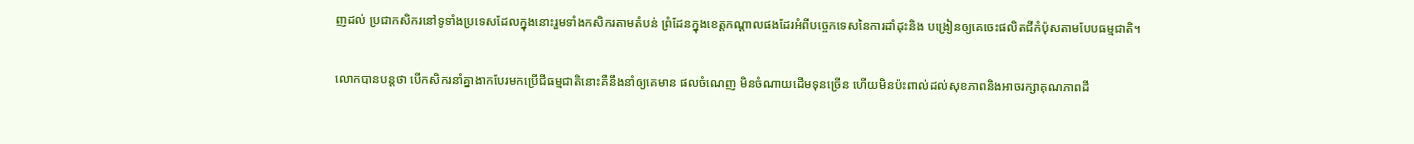ញដល់ ប្រជាកសិករនៅទូទាំងប្រទេសដែលក្នុងនោះរួមទាំងកសិករតាមតំបន់ ព្រំដែនក្នុងខេត្តកណ្ដាលផងដែរអំពីបច្ចេកទេសនៃការដាំដុះនិង បង្រៀនឲ្យគេចេះផលិតជីកំប៉ុសតាមបែបធម្មជាតិ។

លោកបានបន្តថា បើកសិករនាំគ្នាងាកបែរមកប្រើជីធម្មជាតិនោះគឺនឹងនាំឲ្យគេមាន ផលចំណេញ មិនចំណាយដើមទុនច្រើន ហើយមិនប៉ះពាល់ដល់សុខភាពនិងអាចរក្សាគុណភាពដី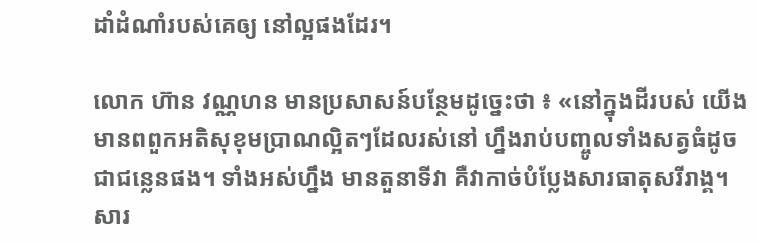ដាំដំណាំរបស់គេឲ្យ នៅល្អផងដែរ។

លោក ហ៊ាន វណ្ណហន មានប្រសាសន៍បន្ថែមដូច្នេះថា ៖ «នៅក្នុងដីរបស់ យើងមានពពួកអតិសុខុមប្រាណល្អិតៗដែលរស់នៅ ហ្នឹងរាប់បញ្ចូលទាំងសត្វធំដូចជាជន្លេនផង។ ទាំងអស់ហ្នឹង មានតួនាទីវា គឺវាកាច់បំប្លែងសារធាតុសរីរាង្គ។ សារ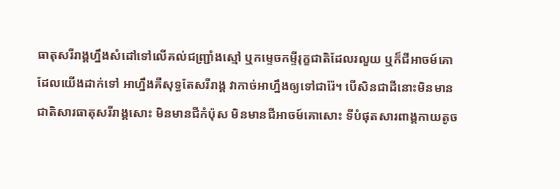ធាតុសរីរាង្គហ្នឹងសំដៅទៅលើគល់ជញ្រ្ជាំងស្មៅ ឬកម្ទេចកម្ទីរុក្ខជាតិដែលរលួយ ឬក៏ជីអាចម៍គោដែលយើងដាក់ទៅ អាហ្នឹងគឺសុទ្ធតែសរីរាង្គ វាកាច់អាហ្នឹងឲ្យទៅជារ៉ែ។ បើសិនជាដីនោះមិនមានជាតិសារធាតុសរីរាង្គសោះ មិនមានជីកំប៉ុស មិនមានជីអាចម៍គោសោះ ទីបំផុតសារពាង្គកាយតូច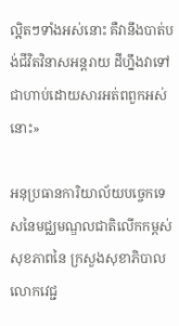ល្អិតៗទាំងអស់នោះ គឺវានឹងបាត់បង់ជីវិតវិនាសអន្តរាយ ដីហ្នឹងវាទៅជាហាប់ដោយសារអត់ពពួកអស់នោះ»

អនុប្រធានការិយាល័យបច្ចេកទេសនៃមជ្ឈមណ្ឌលជាតិលើកកម្ពស់សុខភាពនៃ ក្រសួងសុខាភិបាលលោកវេជ្ជ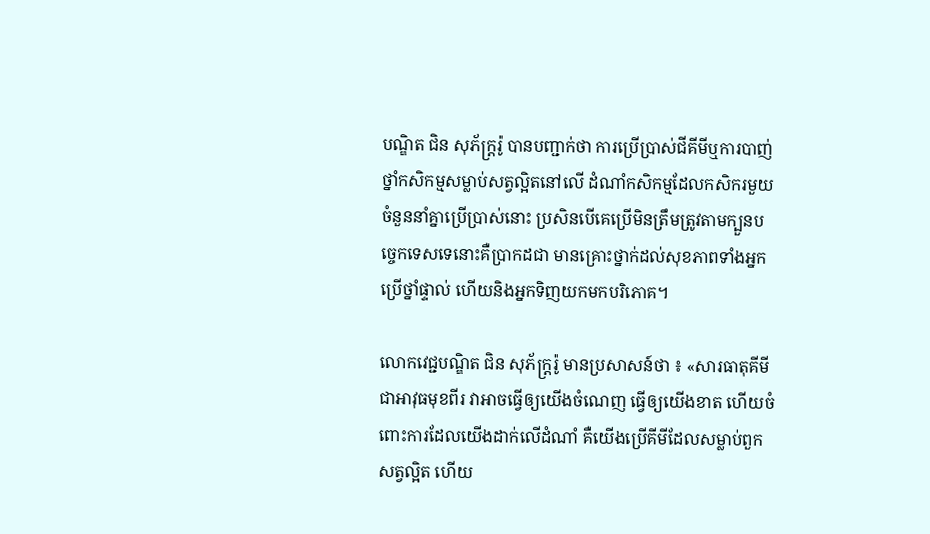បណ្ឌិត ជិន សុភ័ក្រ្តរ៉ូ បានបញ្ជាក់ថា ការប្រើប្រាស់ជីគីមីឬការបាញ់ថ្នាំកសិកម្មសម្លាប់សត្វល្អិតនៅលើ ដំណាំកសិកម្មដែលកសិករមួយចំនួននាំគ្នាប្រើប្រាស់នោះ ប្រសិនបើគេប្រើមិនត្រឹមត្រូវតាមក្បួនបច្ចេកទេសទេនោះគឺប្រាកដជា មានគ្រោះថ្នាក់ដល់សុខភាពទាំងអ្នកប្រើថ្នាំផ្ទាល់ ហើយនិងអ្នកទិញយកមកបរិភោគ។

លោកវេជ្ជបណ្ឌិត ជិន សុភ័ក្រ្តរ៉ូ មានប្រសាសន៍ថា ៖ «សារធាតុគីមីជាអាវុធមុខពីរ វាអាចធ្វើឲ្យយើងចំណេញ ធ្វើឲ្យយើងខាត ហើយចំពោះការដែលយើងដាក់លើដំណាំ គឺយើងប្រើគីមីដែលសម្លាប់ពួកសត្វល្អិត ហើយ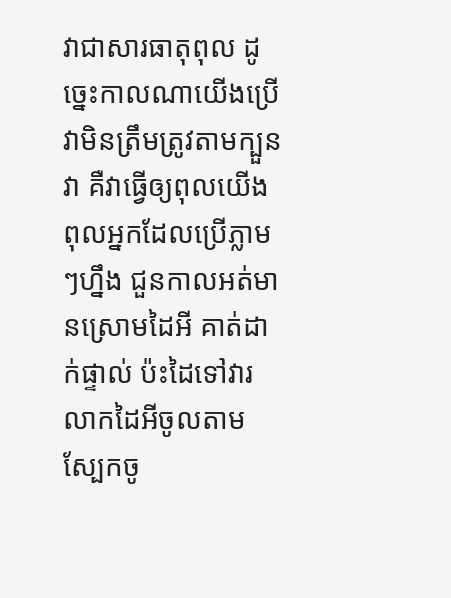វាជាសារធាតុពុល ដូច្នេះកាលណាយើងប្រើវាមិនត្រឹមត្រូវតាមក្បួនវា គឺវាធ្វើឲ្យពុលយើង ពុលអ្នកដែលប្រើភ្លាមៗហ្នឹង ជួនកាលអត់មានស្រោមដៃអី គាត់ដាក់ផ្ទាល់ ប៉ះដៃទៅវារលាកដៃអីចូលតាមស្បែកចូ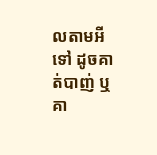លតាមអីទៅ ដូចគាត់បាញ់ ឬគា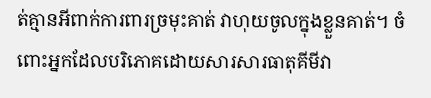ត់គ្មានអីពាក់ការពារច្រមុះគាត់ វាហុយចូលក្នុងខ្លួនគាត់។ ចំពោះអ្នកដែលបរិភោគដោយសារសារធាតុគីមីវា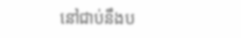នៅជាប់នឹងប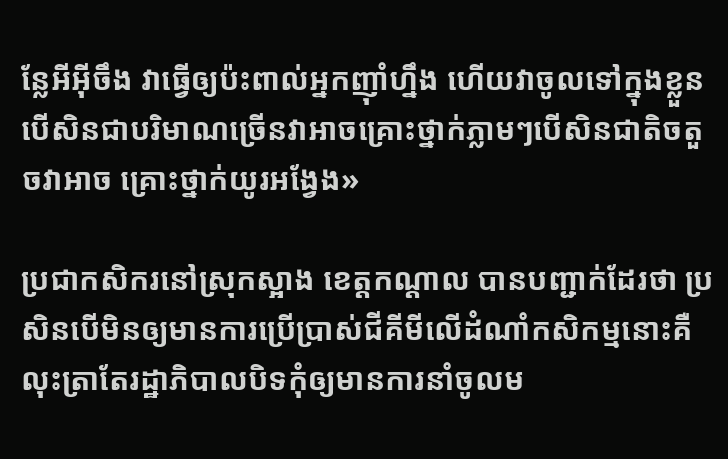ន្លែអីអ៊ីចឹង វាធ្វើឲ្យប៉ះពាល់អ្នកញ៉ាំហ្នឹង ហើយវាចូលទៅក្នុងខ្លួន បើសិនជាបរិមាណច្រើនវាអាចគ្រោះថ្នាក់ភ្លាមៗបើសិនជាតិចតួចវាអាច គ្រោះថ្នាក់យូរអង្វែង»

ប្រជាកសិករនៅស្រុកស្អាង ខេត្តកណ្ដាល បានបញ្ជាក់ដែរថា ប្រសិនបើមិនឲ្យមានការប្រើប្រាស់ជីគីមីលើដំណាំកសិកម្មនោះគឺ លុះត្រាតែរដ្ឋាភិបាលបិទកុំឲ្យមានការនាំចូលម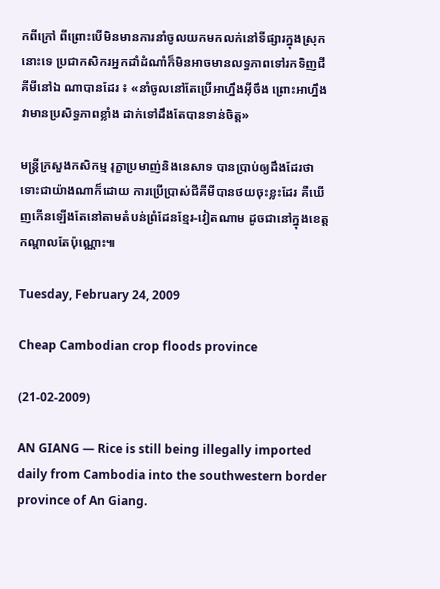កពីក្រៅ ពីព្រោះបើមិនមានការនាំចូលយកមកលក់នៅទីផ្សារក្នុងស្រុកនោះទេ ប្រជាកសិករអ្នកដាំដំណាំក៏មិនអាចមានលទ្ធភាពទៅរកទិញជីគីមីនៅឯ ណាបានដែរ ៖ «នាំចូលនៅតែប្រើអាហ្នឹងអ៊ីចឹង ព្រោះអាហ្នឹងវាមានប្រសិទ្ធភាពខ្លាំង ដាក់ទៅដឹងតែបានទាន់ចិត្ត»

មន្រ្តីក្រសួងកសិកម្ម រុក្ខាប្រមាញ់និងនេសាទ បានប្រាប់ឲ្យដឹងដែរថា ទោះជាយ៉ាងណាក៏ដោយ ការប្រើប្រាស់ជីគីមីបានថយចុះខ្លះដែរ គឺឃើញកើនឡើងតែនៅតាមតំបន់ព្រំដែនខ្មែរ-វៀតណាម ដូចជានៅក្នុងខេត្តកណ្ដាលតែប៉ុណ្ណោះ៕

Tuesday, February 24, 2009

Cheap Cambodian crop floods province

(21-02-2009)

AN GIANG — Rice is still being illegally imported daily from Cambodia into the southwestern border province of An Giang.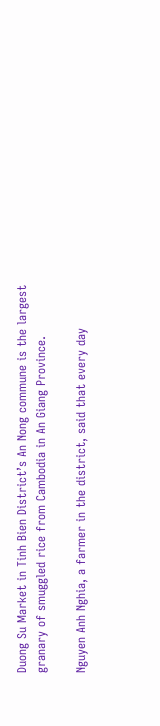Duong Su Market in Tinh Bien District’s An Nong commune is the largest granary of smuggled rice from Cambodia in An Giang Province.

Nguyen Anh Nghia, a farmer in the district, said that every day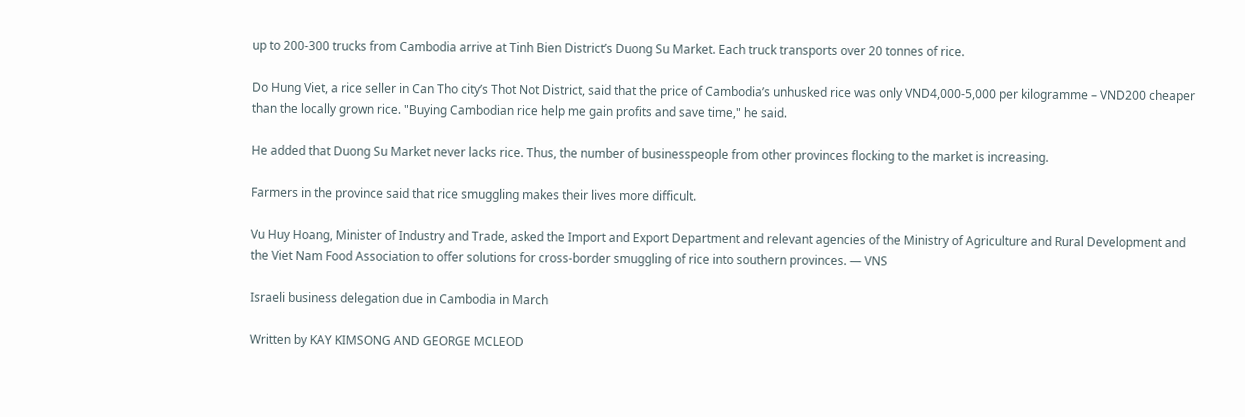up to 200-300 trucks from Cambodia arrive at Tinh Bien District’s Duong Su Market. Each truck transports over 20 tonnes of rice.

Do Hung Viet, a rice seller in Can Tho city’s Thot Not District, said that the price of Cambodia’s unhusked rice was only VND4,000-5,000 per kilogramme – VND200 cheaper than the locally grown rice. "Buying Cambodian rice help me gain profits and save time," he said.

He added that Duong Su Market never lacks rice. Thus, the number of businesspeople from other provinces flocking to the market is increasing.

Farmers in the province said that rice smuggling makes their lives more difficult.

Vu Huy Hoang, Minister of Industry and Trade, asked the Import and Export Department and relevant agencies of the Ministry of Agriculture and Rural Development and the Viet Nam Food Association to offer solutions for cross-border smuggling of rice into southern provinces. — VNS

Israeli business delegation due in Cambodia in March

Written by KAY KIMSONG AND GEORGE MCLEOD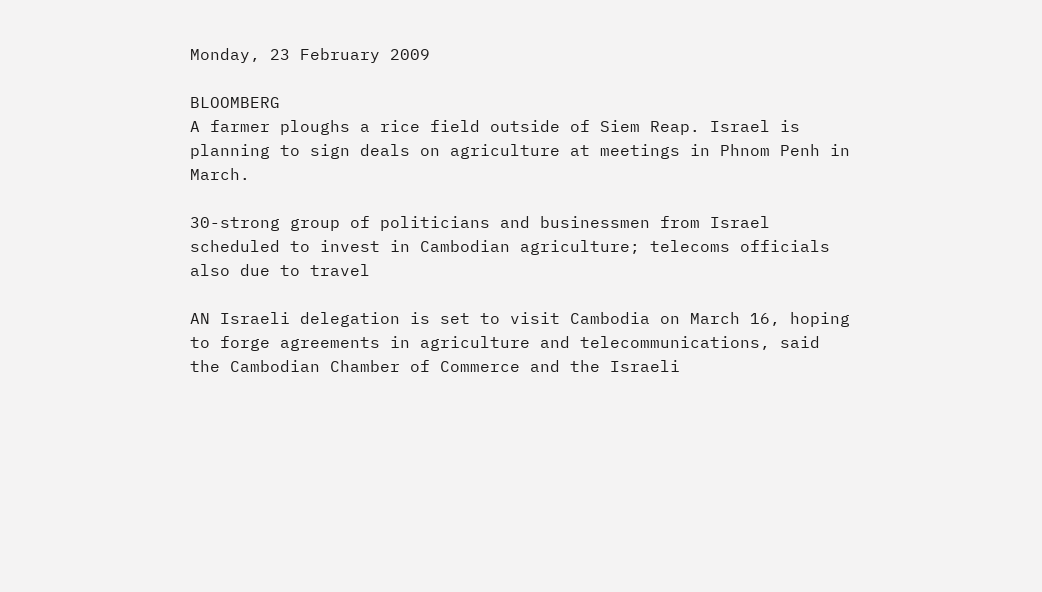Monday, 23 February 2009

BLOOMBERG
A farmer ploughs a rice field outside of Siem Reap. Israel is planning to sign deals on agriculture at meetings in Phnom Penh in March.

30-strong group of politicians and businessmen from Israel scheduled to invest in Cambodian agriculture; telecoms officials also due to travel

AN Israeli delegation is set to visit Cambodia on March 16, hoping to forge agreements in agriculture and telecommunications, said the Cambodian Chamber of Commerce and the Israeli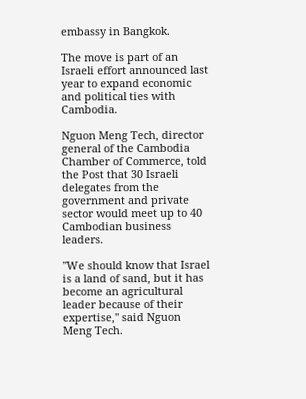embassy in Bangkok.

The move is part of an Israeli effort announced last year to expand economic and political ties with Cambodia.

Nguon Meng Tech, director general of the Cambodia Chamber of Commerce, told the Post that 30 Israeli delegates from the government and private sector would meet up to 40 Cambodian business leaders.

"We should know that Israel is a land of sand, but it has become an agricultural leader because of their expertise," said Nguon Meng Tech.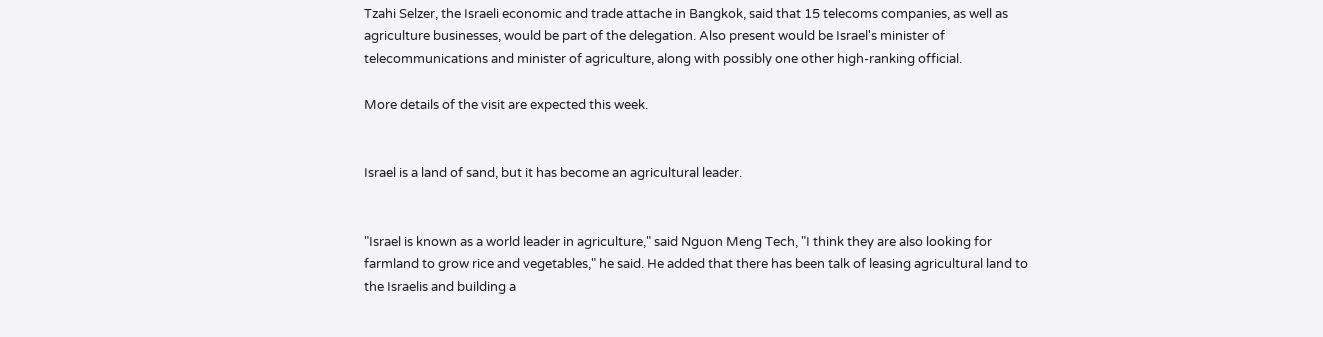Tzahi Selzer, the Israeli economic and trade attache in Bangkok, said that 15 telecoms companies, as well as agriculture businesses, would be part of the delegation. Also present would be Israel's minister of telecommunications and minister of agriculture, along with possibly one other high-ranking official.

More details of the visit are expected this week.


Israel is a land of sand, but it has become an agricultural leader.


"Israel is known as a world leader in agriculture," said Nguon Meng Tech, "I think they are also looking for farmland to grow rice and vegetables," he said. He added that there has been talk of leasing agricultural land to the Israelis and building a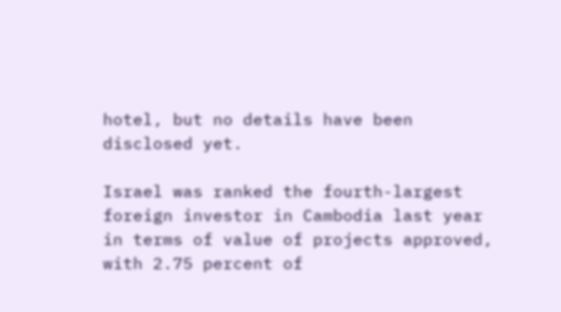hotel, but no details have been disclosed yet.

Israel was ranked the fourth-largest foreign investor in Cambodia last year in terms of value of projects approved, with 2.75 percent of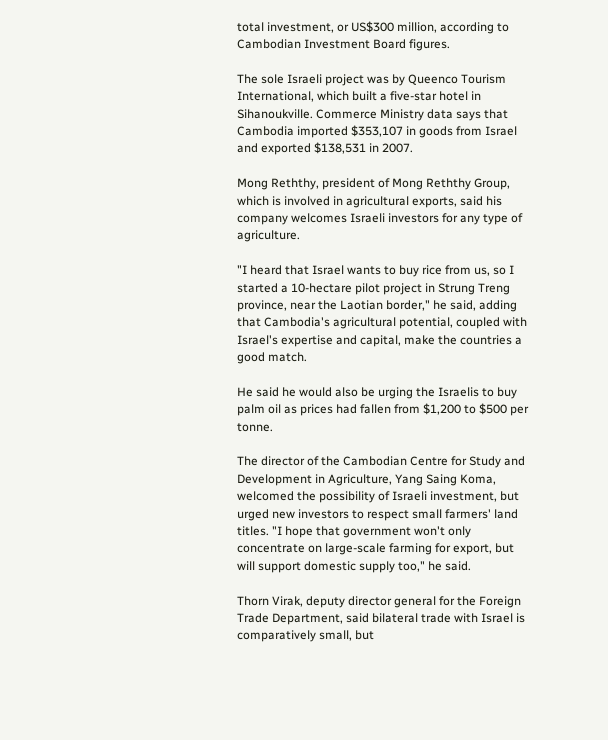total investment, or US$300 million, according to Cambodian Investment Board figures.

The sole Israeli project was by Queenco Tourism International, which built a five-star hotel in Sihanoukville. Commerce Ministry data says that Cambodia imported $353,107 in goods from Israel and exported $138,531 in 2007.

Mong Reththy, president of Mong Reththy Group, which is involved in agricultural exports, said his company welcomes Israeli investors for any type of agriculture.

"I heard that Israel wants to buy rice from us, so I started a 10-hectare pilot project in Strung Treng province, near the Laotian border," he said, adding that Cambodia's agricultural potential, coupled with Israel's expertise and capital, make the countries a good match.

He said he would also be urging the Israelis to buy palm oil as prices had fallen from $1,200 to $500 per tonne.

The director of the Cambodian Centre for Study and Development in Agriculture, Yang Saing Koma, welcomed the possibility of Israeli investment, but urged new investors to respect small farmers' land titles. "I hope that government won't only concentrate on large-scale farming for export, but will support domestic supply too," he said.

Thorn Virak, deputy director general for the Foreign Trade Department, said bilateral trade with Israel is comparatively small, but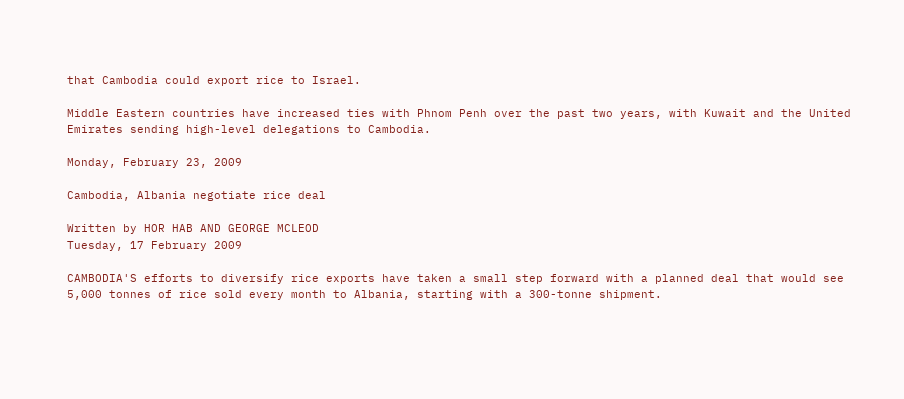that Cambodia could export rice to Israel.

Middle Eastern countries have increased ties with Phnom Penh over the past two years, with Kuwait and the United Emirates sending high-level delegations to Cambodia.

Monday, February 23, 2009

Cambodia, Albania negotiate rice deal

Written by HOR HAB AND GEORGE MCLEOD
Tuesday, 17 February 2009

CAMBODIA'S efforts to diversify rice exports have taken a small step forward with a planned deal that would see 5,000 tonnes of rice sold every month to Albania, starting with a 300-tonne shipment.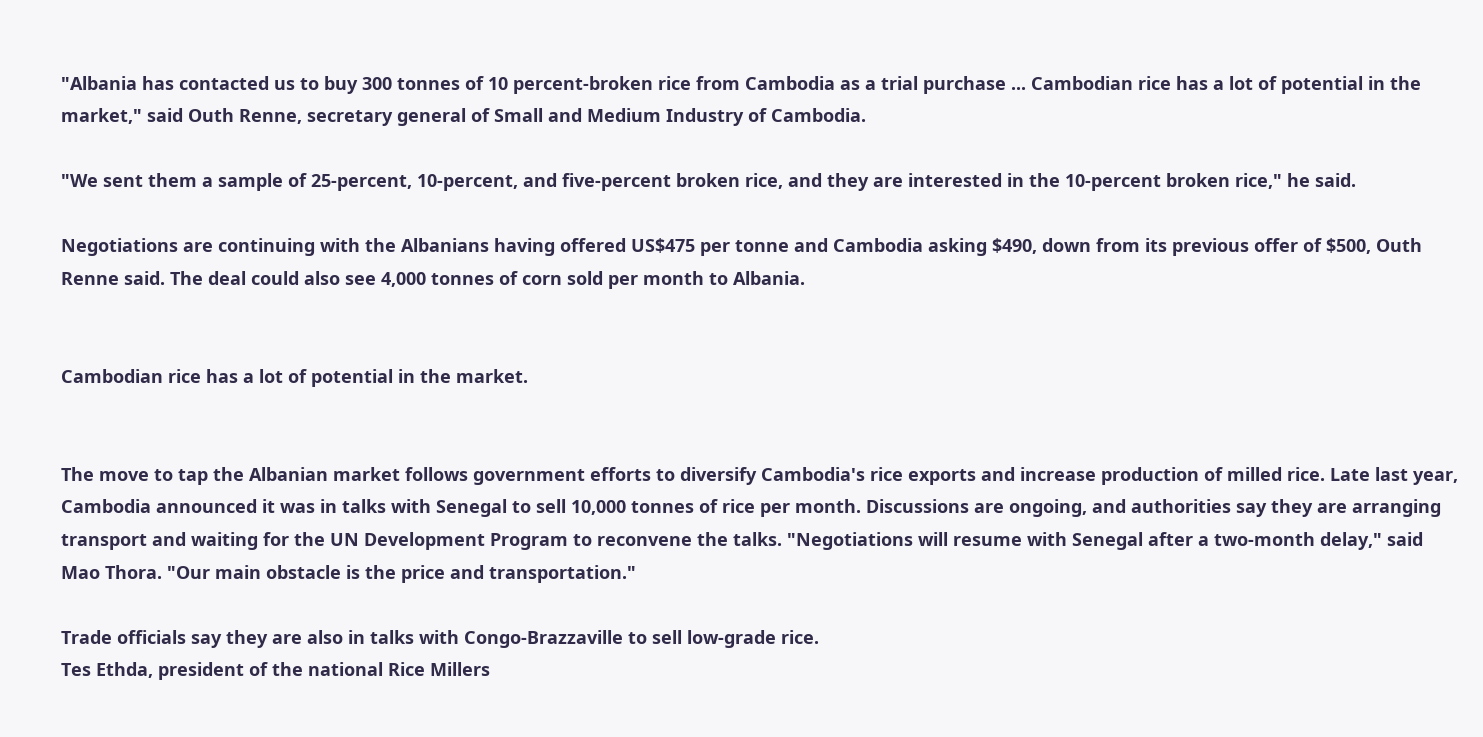"Albania has contacted us to buy 300 tonnes of 10 percent-broken rice from Cambodia as a trial purchase ... Cambodian rice has a lot of potential in the market," said Outh Renne, secretary general of Small and Medium Industry of Cambodia.

"We sent them a sample of 25-percent, 10-percent, and five-percent broken rice, and they are interested in the 10-percent broken rice," he said.

Negotiations are continuing with the Albanians having offered US$475 per tonne and Cambodia asking $490, down from its previous offer of $500, Outh Renne said. The deal could also see 4,000 tonnes of corn sold per month to Albania.


Cambodian rice has a lot of potential in the market.


The move to tap the Albanian market follows government efforts to diversify Cambodia's rice exports and increase production of milled rice. Late last year, Cambodia announced it was in talks with Senegal to sell 10,000 tonnes of rice per month. Discussions are ongoing, and authorities say they are arranging transport and waiting for the UN Development Program to reconvene the talks. "Negotiations will resume with Senegal after a two-month delay," said Mao Thora. "Our main obstacle is the price and transportation."

Trade officials say they are also in talks with Congo-Brazzaville to sell low-grade rice.
Tes Ethda, president of the national Rice Millers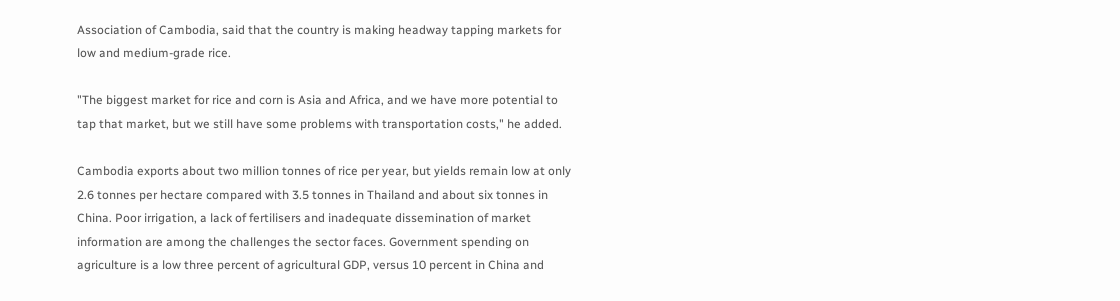Association of Cambodia, said that the country is making headway tapping markets for low and medium-grade rice.

"The biggest market for rice and corn is Asia and Africa, and we have more potential to tap that market, but we still have some problems with transportation costs," he added.

Cambodia exports about two million tonnes of rice per year, but yields remain low at only 2.6 tonnes per hectare compared with 3.5 tonnes in Thailand and about six tonnes in China. Poor irrigation, a lack of fertilisers and inadequate dissemination of market information are among the challenges the sector faces. Government spending on agriculture is a low three percent of agricultural GDP, versus 10 percent in China and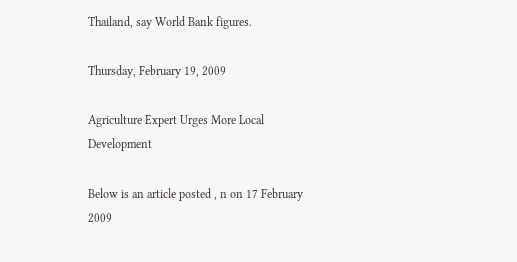Thailand, say World Bank figures.

Thursday, February 19, 2009

Agriculture Expert Urges More Local Development

Below is an article posted , n on 17 February 2009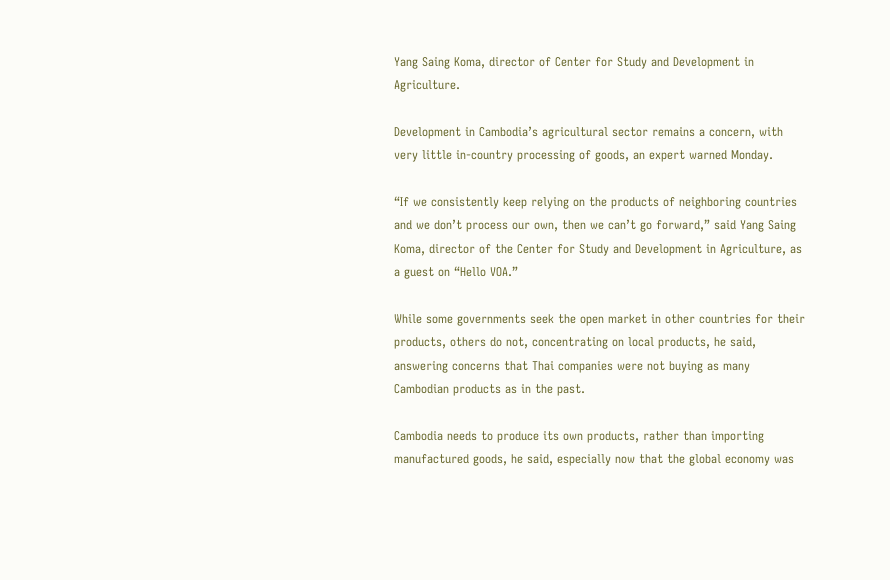Yang Saing Koma, director of Center for Study and Development in Agriculture.

Development in Cambodia’s agricultural sector remains a concern, with very little in-country processing of goods, an expert warned Monday.

“If we consistently keep relying on the products of neighboring countries and we don’t process our own, then we can’t go forward,” said Yang Saing Koma, director of the Center for Study and Development in Agriculture, as a guest on “Hello VOA.”

While some governments seek the open market in other countries for their products, others do not, concentrating on local products, he said, answering concerns that Thai companies were not buying as many Cambodian products as in the past.

Cambodia needs to produce its own products, rather than importing manufactured goods, he said, especially now that the global economy was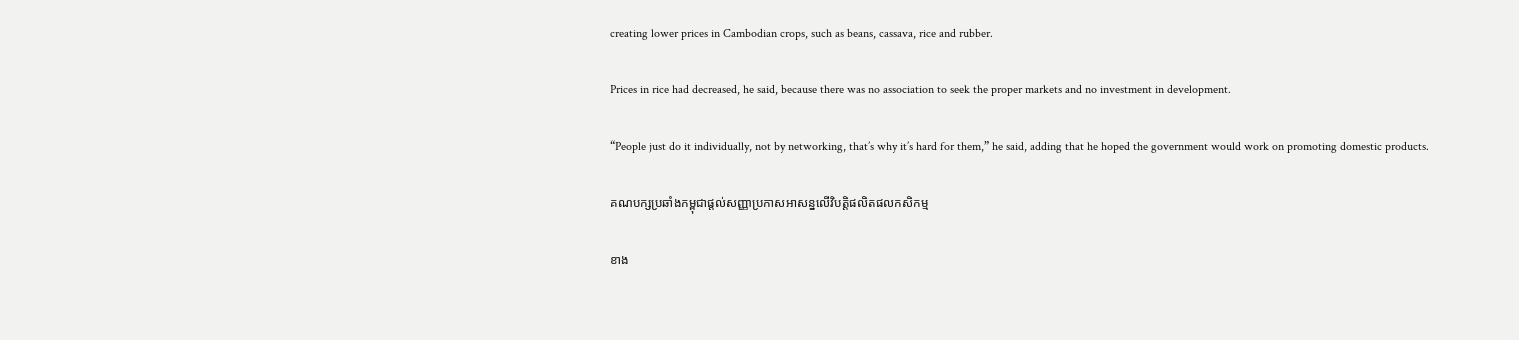creating lower prices in Cambodian crops, such as beans, cassava, rice and rubber.

Prices in rice had decreased, he said, because there was no association to seek the proper markets and no investment in development.

“People just do it individually, not by networking, that’s why it’s hard for them,” he said, adding that he hoped the government would work on promoting domestic products.

គណបក្សប្រឆាំងកម្ពុជាផ្តល់សញ្ញាប្រកាសអាសន្នលើវិបត្តិផលិតផលកសិកម្ម

ខាង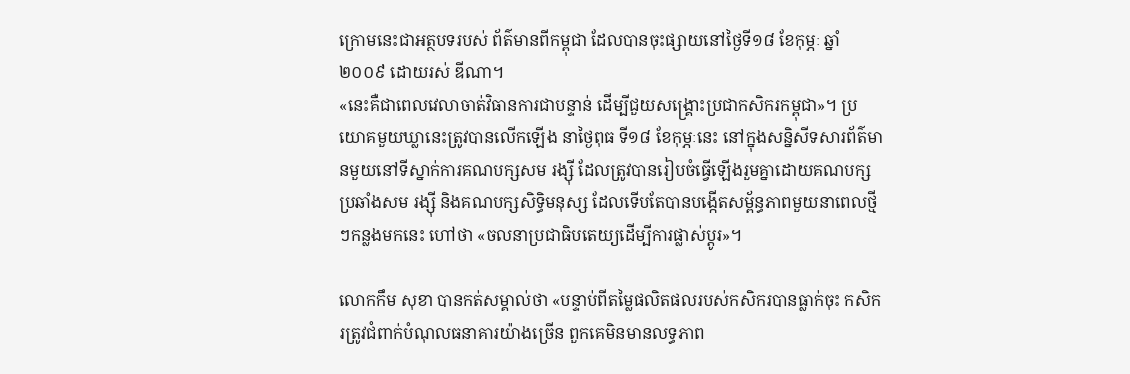ក្រោមនេះជាអត្ថបទរបស់ ព័ត៌មានពីកម្ពុជា ដែលបានចុះផ្សាយនៅថ្ងៃទី១៨ ខែកុម្ភៈ ឆ្នាំ២០០៩ ដោយរស់ ឌីណា។
«នេះគឺជាពេលវេលាចាត់វិធានការជាបន្ទាន់ ដើម្បីជួយសង្គ្រោះប្រជាកសិករកម្ពុជា»។ ប្រយោគមួយឃ្លានេះត្រូវបានលើកឡើង នាថ្ងៃពុធ ទី១៨ ខែកុម្ភៈនេះ នៅក្នុងសន្និសីទសារព័ត៌មានមួយនៅទីស្នាក់ការគណបក្សសម រង្ស៊ី ដែលត្រូវបានរៀបចំធ្វើឡើងរួមគ្នាដោយគណបក្សប្រឆាំងសម រង្ស៊ី និងគណបក្សសិទ្ធិមនុស្ស ដែលទើបតែបានបង្កើតសម្ព័ន្ធភាពមួយនាពេលថ្មីៗកន្លងមកនេះ ហៅថា «ចលនាប្រជាធិបតេយ្យដើម្បីការផ្លាស់ប្តូរ»។

លោកកឹម សុខា បានកត់សម្គាល់ថា «បន្ទាប់ពីតម្លៃផលិតផលរបស់កសិករបានធ្លាក់ចុះ កសិករត្រូវជំពាក់បំណុលធនាគារយ៉ាងច្រើន ពួកគេមិនមានលទ្ធភាព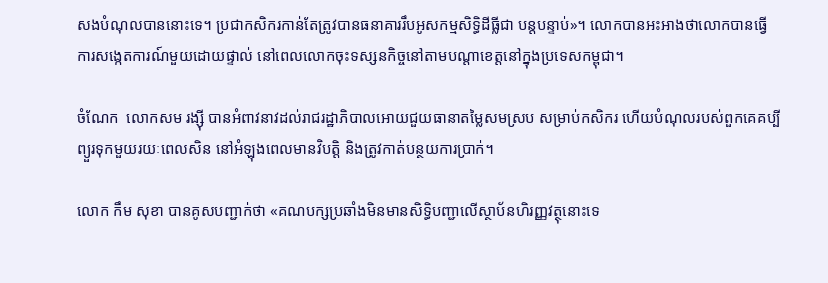សងបំណុលបាននោះទេ។ ប្រជាកសិករកាន់តែត្រូវបានធនាគាររឹបអូសកម្មសិទ្ធិដីធ្លីជា បន្តបន្ទាប់»។ លោកបានអះអាងថាលោកបានធ្វើការសង្កេតការណ៍មួយដោយផ្ទាល់ នៅពេលលោកចុះទស្សនកិច្ចនៅតាមបណ្តាខេត្តនៅក្នុងប្រទេសកម្ពុជា។

ចំណែក  លោកសម រង្ស៊ី បានអំពាវនាវដល់រាជរដ្ឋាភិបាលអោយជួយធានាតម្លៃសមស្រប សម្រាប់កសិករ ហើយបំណុលរបស់ពួកគេគប្បីព្យួរទុកមួយរយៈពេលសិន នៅអំឡុងពេលមានវិបត្តិ និងត្រូវកាត់បន្ថយការប្រាក់។

លោក កឹម សុខា បានគូសបញ្ជាក់ថា «គណបក្សប្រឆាំងមិនមានសិទ្ធិបញ្ជាលើស្ថាប័នហិរញ្ញវត្ថុនោះទេ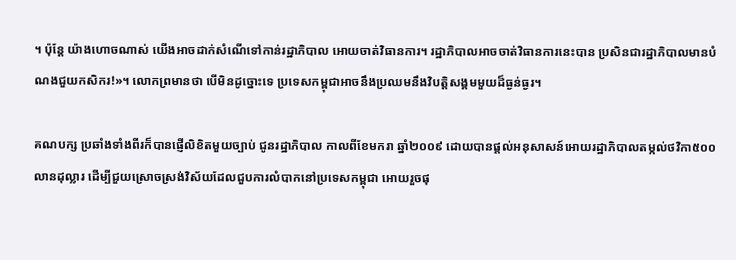។ ប៉ុន្តែ យ៉ាងហោចណាស់ យើងអាចដាក់សំណើទៅកាន់រដ្ឋាភិបាល អោយចាត់វិធានការ។ រដ្ឋាភិបាលអាចចាត់វិធានការនេះបាន ប្រសិនជារដ្ឋាភិបាលមានបំណងជួយកសិករ!»។ លោកព្រមានថា បើមិនដូច្នោះទេ ប្រទេសកម្ពុជាអាចនឹងប្រឈមនឹងវិបត្តិសង្គមមួយដ៏ធ្ងន់ធ្ងរ។

គណបក្ស ប្រឆាំងទាំងពីរក៏បានផ្ញើលិខិតមួយច្បាប់ ជូនរដ្ឋាភិបាល កាលពីខែមករា ឆ្នាំ២០០៩ ដោយបានផ្តល់អនុសាសន៍អោយរដ្ឋាភិបាលតម្កល់ថវិកា៥០០លានដុល្លារ ដើម្បីជួយស្រោចស្រង់វិស័យដែលជួបការលំបាកនៅប្រទេសកម្ពុជា អោយរួចផុ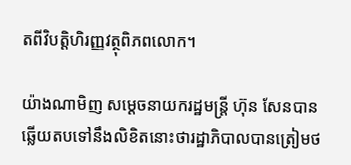តពីវិបត្តិហិរញ្ញវត្ថុពិភពលោក។

យ៉ាងណាមិញ សម្តេចនាយករដ្ឋមន្រ្តី ហ៊ុន សែនបានឆ្លើយតបទៅនឹងលិខិតនោះថារដ្ឋាភិបាលបានត្រៀមថ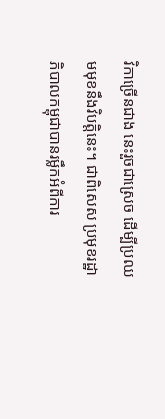វិកាច្រើនជាង នេះរួចជាស្រេច ដើម្បីប្រឈមមុខនឹងវិបត្តិនេះ។ ជាពិសេស ប្រមុខរដ្ឋាភិបាលកម្ពុជាបានរម្លឹកអំពីការ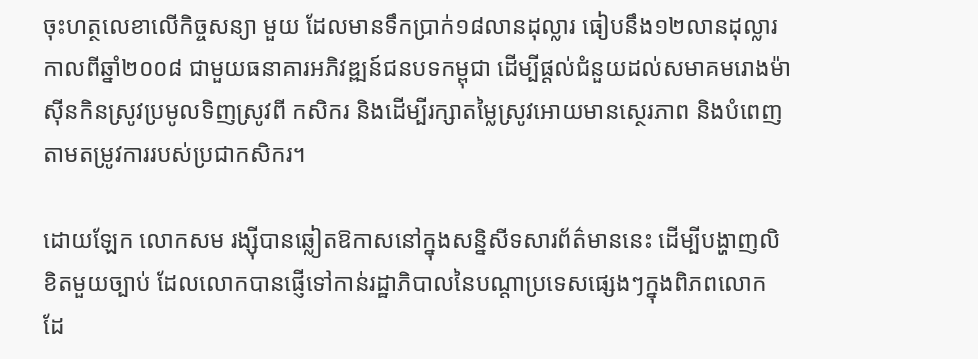ចុះហត្ថលេខាលើកិច្ចសន្យា មួយ ដែលមានទឹកប្រាក់១៨លានដុល្លារ ធៀបនឹង១២លានដុល្លារ កាលពីឆ្នាំ២០០៨ ជាមួយធនាគារអភិវឌ្ឍន៍ជនបទកម្ពុជា ដើម្បីផ្តល់ជំនួយដល់សមាគមរោងម៉ាស៊ីនកិនស្រូវប្រមូលទិញស្រូវពី កសិករ និងដើម្បីរក្សាតម្លៃស្រូវអោយមានស្ថេរភាព និងបំពេញតាមតម្រូវការរបស់ប្រជាកសិករ។

ដោយឡែក លោកសម រង្ស៊ីបានឆ្លៀតឱកាសនៅក្នុងសន្និសីទសារព័ត៌មាននេះ ដើម្បីបង្ហាញលិខិតមួយច្បាប់ ដែលលោកបានផ្ញើទៅកាន់រដ្ឋាភិបាលនៃបណ្តាប្រទេសផ្សេងៗក្នុងពិភពលោក  ដែ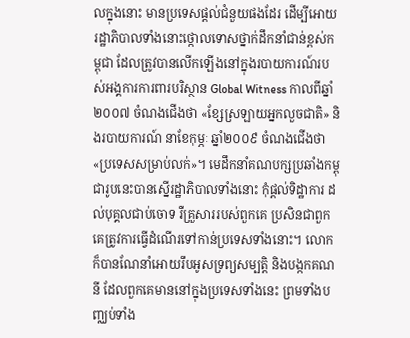លក្នុងនោះ មានប្រទេសផ្តល់ជំនួយផងដែរ ដើម្បីអោយរដ្ឋាភិបាលទាំងនោះថ្កោលទោសថ្នាក់ដឹកនាំជាន់ខ្ពស់កម្ពុជា ដែលត្រូវបានលើកឡើងនៅក្នុងរបាយការណ៍របស់អង្គការការពារបរិស្ថាន Global Witness កាលពីឆ្នាំ២០០៧ ចំណងជើងថា «ខ្សែស្រឡាយអ្នកលួចជាតិ» និងរបាយការណ៍ នាខែកុម្ភៈ ឆ្នាំ២០០៩ ចំណងជើងថា «ប្រទេសសម្រាប់លក់»។ មេដឹកនាំគណបក្សប្រឆាំងកម្ពុជារូបនេះបានស្នើរដ្ឋាភិបាលទាំងនោះ កុំផ្តល់ទិដ្ឋាការ ដល់បុគ្គលជាប់ចោទ រឺគ្រួសាររបស់ពួកគេ ប្រសិនជាពួកគេត្រូវការធ្វើដំណើរទៅកាន់ប្រទេសទាំងនោះ។ លោកក៏បានណែនាំអោយរឹបអូសទ្រព្យសម្បត្តិ និងបង្កកគណនី ដែលពួកគេមាននៅក្នុងប្រទេសទាំងនេះ ព្រមទាំងបញ្ឈប់ទាំង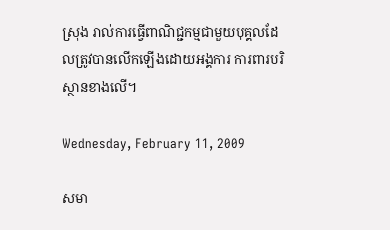ស្រុង រាល់ការធ្វើពាណិជ្ជកម្មជាមួយបុគ្គលដែលត្រូវបានលើកឡើងដោយអង្គការ ការពារបរិស្ថានខាងលើ។

Wednesday, February 11, 2009

សមា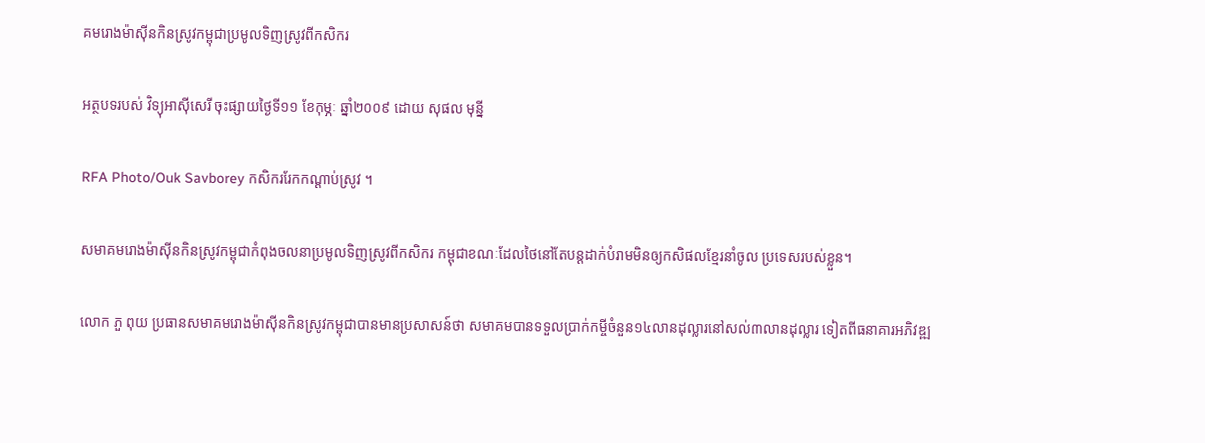គមរោងម៉ាស៊ីនកិនស្រូវកម្ពុជាប្រមូលទិញស្រូវពីកសិករ

អត្ថបទរបស់ វិទ្យុអាស៊ីសេរី ចុះផ្សាយថ្ងៃទី១១ ខែកុម្ភៈ ឆ្នាំ២០០៩ ដោយ សុផល មុន្នី

RFA Photo/Ouk Savborey កសិកររែកកណ្ដាប់ស្រូវ ។

សមាគមរោងម៉ាស៊ីនកិនស្រូវកម្ពុជាកំពុងចលនាប្រមូលទិញស្រូវពីកសិករ កម្ពុជាខណៈដែលថៃនៅតែបន្តដាក់បំរាមមិនឲ្យកសិផលខ្មែរនាំចូល ប្រទេសរបស់ខ្លួន។

លោក ភួ ពុយ ប្រធានសមាគមរោងម៉ាស៊ីនកិនស្រូវកម្ពុជាបានមានប្រសាសន៍ថា សមាគមបានទទួលប្រាក់កម្ចីចំនួន១៤លានដុល្លារនៅសល់៣លានដុល្លារ ទៀតពីធនាគារអភិវឌ្ឍ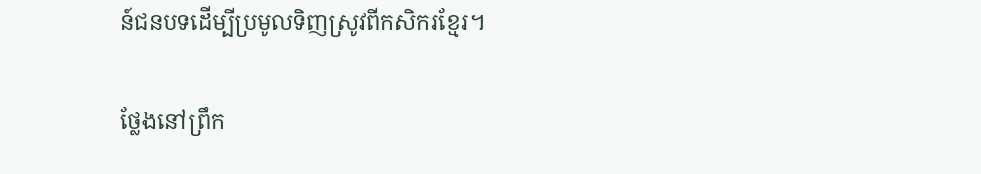ន៍ជនបទដើម្បីប្រមូលទិញស្រូវពីកសិករខ្មែរ។

ថ្លែងនៅព្រឹក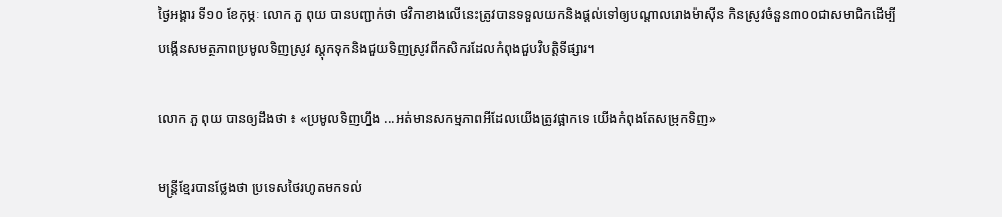ថ្ងៃអង្គារ ទី១០ ខែកុម្ភៈ លោក ភួ ពុយ បានបញ្ជាក់ថា ថវិកាខាងលើនេះត្រូវបានទទួលយកនិងផ្តល់ទៅឲ្យបណ្តាលរោងម៉ាស៊ីន កិនស្រូវចំនួន៣០០ជាសមាជិកដើម្បីបង្កើនសមត្ថភាពប្រមូលទិញស្រូវ ស្តុកទុកនិងជួយទិញស្រូវពីកសិករដែលកំពុងជួបវិបត្តិទីផ្សារ។

លោក ភួ ពុយ បានឲ្យដឹងថា ៖ «ប្រមូលទិញហ្នឹង ...អត់មានសកម្មភាពអីដែលយើងត្រូវផ្អាកទេ យើងកំពុងតែសម្រុកទិញ»

មន្ត្រីខ្មែរបានថ្លែងថា ប្រទេសថៃរហូតមកទល់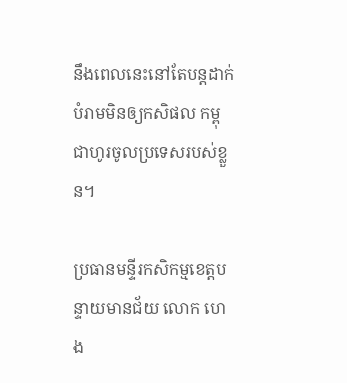នឹងពេលនេះនៅតែបន្តដាក់បំរាមមិនឲ្យកសិផល កម្ពុជាហូរចូលប្រទេសរបស់ខ្លួន។

ប្រធានមន្ទីរកសិកម្មខេត្តបន្ទាយមានជ័យ លោក ហេង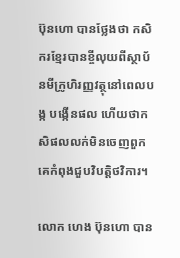ប៊ុនហោ បានថ្លែងថា កសិករខ្មែរបានខ្ចីលុយពីស្ថាប័នមីក្រូហិរញ្ញវត្ថុនៅពេលបង្ក បង្កើនផល ហើយថាកសិផលលក់មិនចេញពួកគេកំពុងជួបវិបត្តិថវិការ។

លោក ហេង ប៊ុនហោ បាន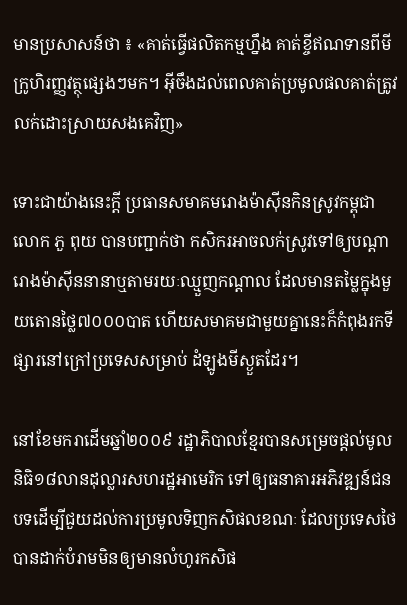មានប្រសាសន៍ថា ៖ «គាត់ធ្វើផលិតកម្មហ្នឹង គាត់ខ្ចីឥណទានពីមីក្រូហិរញ្ញវត្ថុផ្សេងៗមក។ អ៊ីចឹងដល់ពេលគាត់ប្រមូលផលគាត់ត្រូវលក់ដោះស្រាយសងគេវិញ»

ទោះជាយ៉ាងនេះក្តី ប្រធានសមាគមរោងម៉ាស៊ីនកិនស្រូវកម្ពុជា លោក ភួ ពុយ បានបញ្ជាក់ថា កសិករអាចលក់ស្រូវទៅឲ្យបណ្តារោងម៉ាស៊ីននានាឬតាមរយៈឈ្មួញកណ្តាល ដែលមានតម្លៃក្នុងមួយតោនថ្លៃ៧០០០បាត ហើយសមាគមជាមួយគ្នានេះក៏កំពុងរកទីផ្សារនៅក្រៅប្រទេសសម្រាប់ ដំឡូងមីស្ងួតដែរ។

នៅខែមករាដើមឆ្នាំ២០០៩ រដ្ឋាភិបាលខ្មែរបានសម្រេចផ្តល់មូលនិធិ១៨លានដុល្លារសហរដ្ឋអាមេរិក ទៅឲ្យធនាគារអភិវឌ្ឍន៍ជនបទដើម្បីជួយដល់ការប្រមូលទិញកសិផលខណៈ ដែលប្រទេសថៃបានដាក់បំរាមមិនឲ្យមានលំហូរកសិផ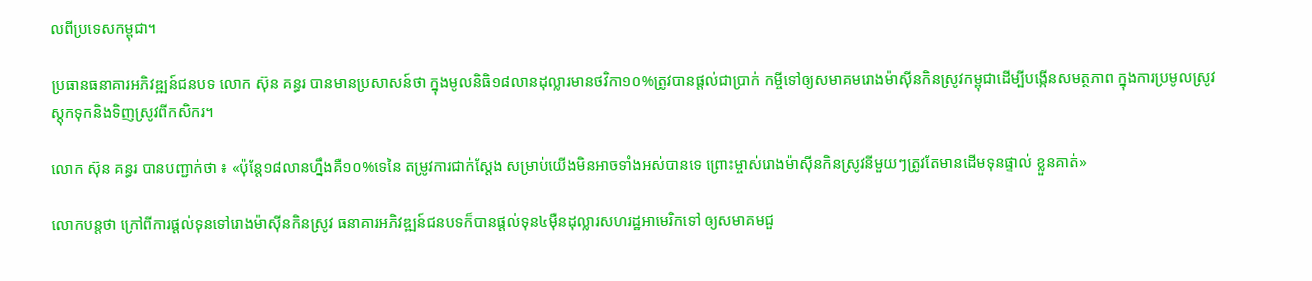លពីប្រទេសកម្ពុជា។

ប្រធានធនាគារអភិវឌ្ឍន៍ជនបទ លោក ស៊ុន គន្ធរ បានមានប្រសាសន៍ថា ក្នុងមូលនិធិ១៨លានដុល្លារមានថវិកា១០%ត្រូវបានផ្តល់ជាប្រាក់ កម្ចីទៅឲ្យសមាគមរោងម៉ាស៊ីនកិនស្រូវកម្ពុជាដើម្បីបង្កើនសមត្ថភាព ក្នុងការប្រមូលស្រូវស្តុកទុកនិងទិញស្រូវពីកសិករ។

លោក ស៊ុន គន្ធរ បានបញ្ជាក់ថា ៖ «ប៉ុន្តែ១៨លានហ្នឹងគឺ១០%ទេនៃ តម្រូវការជាក់ស្តែង សម្រាប់យើងមិនអាចទាំងអស់បានទេ ព្រោះម្ចាស់រោងម៉ាស៊ីនកិនស្រូវនីមួយៗត្រូវតែមានដើមទុនផ្ទាល់ ខ្លួនគាត់»

លោកបន្តថា ក្រៅពីការផ្តល់ទុនទៅរោងម៉ាស៊ីនកិនស្រូវ ធនាគារអភិវឌ្ឍន៍ជនបទក៏បានផ្តល់ទុន៤ម៉ឺនដុល្លារសហរដ្ឋអាមេរិកទៅ ឲ្យសមាគមជួ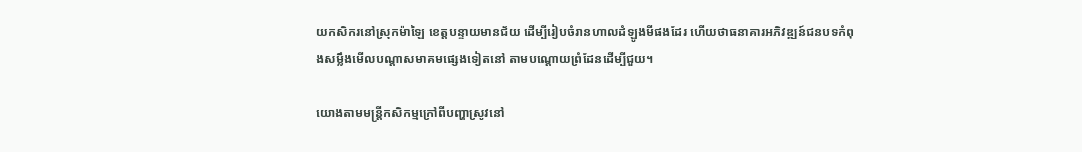យកសិករនៅស្រុកម៉ាឡៃ ខេត្តបន្ទាយមានជ័យ ដើម្បីរៀបចំរានហាលដំឡូងមីផងដែរ ហើយថាធនាគារអភិវឌ្ឍន៍ជនបទកំពុងសម្លឹងមើលបណ្តាសមាគមផ្សេងទៀតនៅ តាមបណ្តោយព្រំដែនដើម្បីជួយ។

យោងតាមមន្ត្រីកសិកម្មក្រៅពីបញ្ហាស្រូវនៅ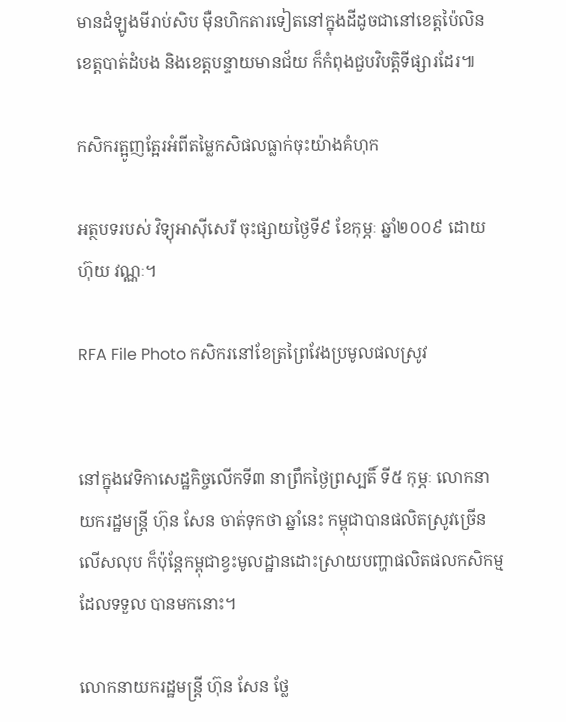មានដំឡូងមីរាប់សិប ម៉ឺនហិកតារទៀតនៅក្នុងដីដូចជានៅខេត្តប៉ៃលិន ខេត្តបាត់ដំបង និងខេត្តបន្ទាយមានជ័យ ក៏កំពុងជួបវិបត្តិទីផ្សារដែរ៕

កសិករត្អូញត្អែរអំពីតម្លៃកសិផលធ្លាក់ចុះយ៉ាងគំហុក

អត្ថបទរបស់ វិទ្យុអាស៊ីសេរី ចុះផ្សាយថ្ងៃទី៩ ខែកុម្ភៈ ឆ្នាំ២០០៩ ដោយ ហ៊ុយ វណ្ណៈ។

RFA File Photo កសិករនៅខែត្រព្រៃវែងប្រមូលផលស្រូវ


នៅក្នុងវេទិកាសេដ្ឋកិច្ចលើកទី៣ នាព្រឹកថ្ងៃព្រស្បតិ៍ ទី៥ កុម្ភៈ លោកនាយករដ្ឋមន្ត្រី ហ៊ុន សែន ចាត់ទុកថា ឆ្នាំនេះ កម្ពុជាបានផលិតស្រូវច្រើនលើសលុប ក៏ប៉ុន្តែកម្ពុជាខ្វះមូលដ្ឋានដោះស្រាយបញ្ហាផលិតផលកសិកម្មដែលទទួល បានមកនោះ។

លោកនាយករដ្ឋមន្ត្រី ហ៊ុន សែន ថ្លែ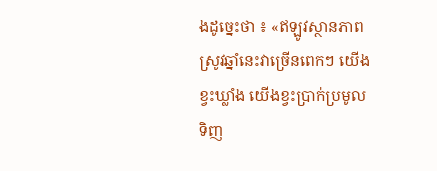ងដូច្នេះថា ៖ «ឥឡូវស្ថានភាព ស្រូវឆ្នាំនេះវាច្រើនពេកៗ យើងខ្វះឃ្លាំង យើងខ្វះប្រាក់ប្រមូលទិញ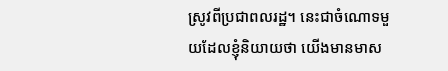ស្រូវពីប្រជាពលរដ្ឋ។ នេះជាចំណោទមួយដែលខ្ញុំនិយាយថា យើងមានមាស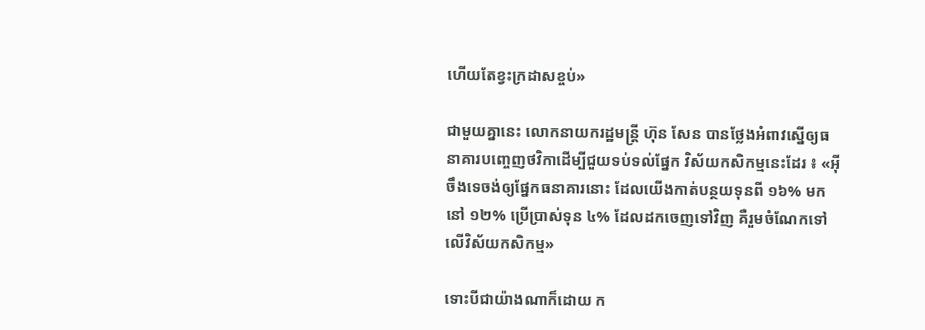ហើយតែខ្វះក្រដាសខ្ចប់»

ជាមួយគ្នានេះ លោកនាយករដ្ឋមន្ត្រី ហ៊ុន សែន បានថ្លែងអំពាវស្នើឲ្យធនាគារបញ្ចេញថវិកាដើម្បីជួយទប់ទល់ផ្នែក វិស័យកសិកម្មនេះដែរ ៖ «អ៊ីចឹងទេចង់ឲ្យផ្នែកធនាគារនោះ ដែលយើងកាត់បន្ថយទុនពី ១៦% មកនៅ ១២% ប្រើប្រាស់ទុន ៤% ដែលដកចេញទៅវិញ គឺរួមចំណែកទៅលើវិស័យកសិកម្ម»

ទោះបីជាយ៉ាងណាក៏ដោយ ក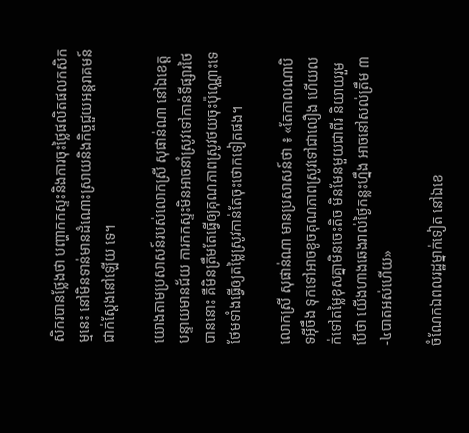សិករបានថ្លែងថា បញ្ហាកកស្ទះនិងការចុះថ្លៃផលិតផលកសិកម្មនេះ នៅមិនទាន់មានដំណោះស្រាយនិងកិច្ចជួយអន្តរាគមន៍ជាក់ស្តែងនៅឡើយ ទេ។

យោងតាមប្រសាសន៍របស់លោកស្រី សុផាន់ណា នៅឯខេត្តបន្ទាយមានជ័យ ការកកស្ទះមិនអាចនាំស្រូវទៅកាន់ទីផ្សារថៃបាននោះ គឺមិនត្រឹមតែធ្វើឲ្យគុណភាពស្រូវថយចុះប៉ុណ្ណោះទេ ថែមទាំងធ្វើឲ្យតម្លៃស្រូវកាន់តែចុះថោកទៀតផង។

លោកស្រី សុផាន់ណា មានប្រសាសន៍ថា ៖ «តែកាលណាបិទអ៊ីចឹង ទុកទៅអាចខូចគុណភាពស្រូវទៅជាលឿង ហើយលក់ទៅតម្លៃខុសគ្នាមិនចេះតិច មិនមែនមួយជាពីរ និយាយរួមបើថា យើងហាងឆេងរាល់ថ្ងៃកន្លះហ្នឹង អាចនៅសល់ត្រឹម ៣-៤បាតអស់ហើយ»

ចំណែកឯពលរដ្ឋម្នាក់ទៀត នៅឯខេ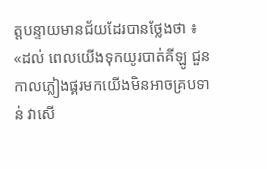ត្តបន្ទាយមានជ័យដែរបានថ្លែងថា ៖ «ដល់ ពេលយើងទុកយូរបាត់គីឡូ ជួនកាលភ្លៀងផ្គរមកយើងមិនអាចគ្របទាន់ វាសើ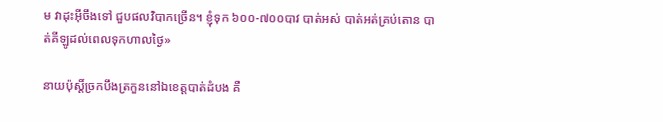ម វាដុះអ៊ីចឹងទៅ ជួបផលវិបាកច្រើន។ ខ្ញុំទុក ៦០០-៧០០បាវ បាត់អស់ បាត់អត់គ្រប់តោន បាត់គីឡូដល់ពេលទុកហាលថ្ងៃ»

នាយប៉ុស្តិ៍ច្រកបឹងត្រកួននៅឯខេត្តបាត់ដំបង គឺ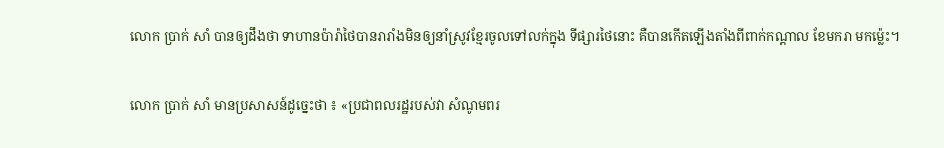លោក ប្រាក់ សាំ បានឲ្យដឹងថា ទាហានប៉ារ៉ាថៃបានរារាំងមិនឲ្យនាំស្រូវខ្មែរចូលទៅលក់ក្នុង ទីផ្សារថៃនោះ គឺបានកើតឡើងតាំងពីពាក់កណ្តាល ខែមករា មកម្ល៉េះ។

លោក ប្រាក់ សាំ មានប្រសាសន៍ដូច្នេះថា ៖ «ប្រជាពលរដ្ឋរបស់វា សំណូមពរ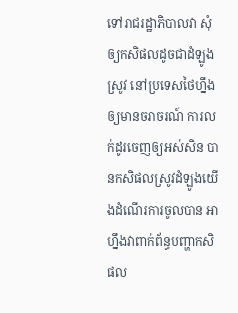ទៅរាជរដ្ឋាភិបាលវា សុំឲ្យកសិផលដូចជាដំឡូង ស្រូវ នៅប្រទេសថៃហ្នឹង ឲ្យមានចរាចរណ៍ ការលក់ដូរចេញឲ្យអស់សិន បានកសិផលស្រូវដំឡូងយើងដំណើរការចូលបាន អាហ្នឹងវាពាក់ព័ន្ធបញ្ហាកសិផល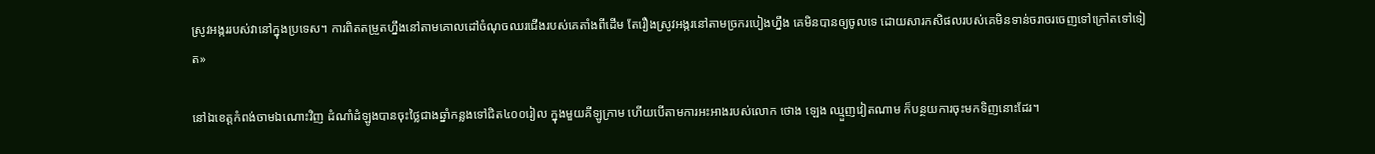ស្រូវអង្កររបស់វានៅក្នុងប្រទេស។ ការពិតតម្រួតហ្នឹងនៅតាមគោលដៅចំណុចឈរជើងរបស់គេតាំងពីដើម តែរឿងស្រូវអង្ករនៅតាមច្រករបៀងហ្នឹង គេមិនបានឲ្យចូលទេ ដោយសារកសិផលរបស់គេមិនទាន់ចរាចរចេញទៅក្រៅតទៅទៀត»

នៅឯខេត្តកំពង់ចាមឯណោះវិញ ដំណាំដំឡូងបានចុះថ្លៃជាងឆ្នាំកន្លងទៅជិត៤០០រៀល ក្នុងមួយគីឡូក្រាម ហើយបើតាមការអះអាងរបស់លោក ថោង ឡេង ឈ្មួញវៀតណាម ក៏បន្ថយការចុះមកទិញនោះដែរ។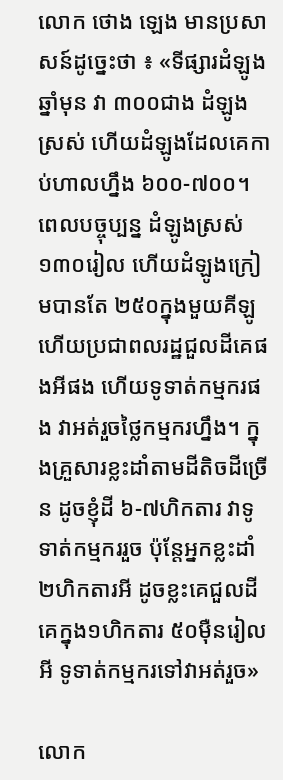លោក ថោង ឡេង មានប្រសាសន៍ដូច្នេះថា ៖ «ទីផ្សារដំឡូងឆ្នាំមុន វា ៣០០ជាង ដំឡូងស្រស់ ហើយដំឡូងដែលគេកាប់ហាលហ្នឹង ៦០០-៧០០។ ពេលបច្ចុប្បន្ន ដំឡូងស្រស់ ១៣០រៀល ហើយដំឡូងក្រៀមបានតែ ២៥០ក្នុងមួយគីឡូ ហើយប្រជាពលរដ្ឋជួលដីគេផងអីផង ហើយទូទាត់កម្មករផង វាអត់រួចថ្លៃកម្មករហ្នឹង។ ក្នុងគ្រួសារខ្លះដាំតាមដីតិចដីច្រើន ដូចខ្ញុំដី ៦-៧ហិកតារ វាទូទាត់កម្មកររួច ប៉ុន្តែអ្នកខ្លះដាំ ២ហិកតារអី ដូចខ្លះគេជួលដីគេក្នុង១ហិកតារ ៥០ម៉ឺនរៀលអី ទូទាត់កម្មករទៅវាអត់រួច»

លោក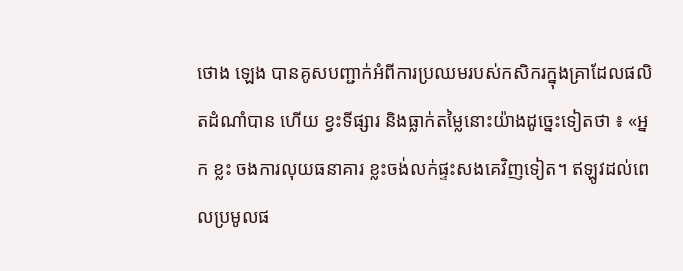ថោង ឡេង បានគូសបញ្ជាក់អំពីការប្រឈមរបស់កសិករក្នុងគ្រាដែលផលិតដំណាំបាន ហើយ ខ្វះទីផ្សារ និងធ្លាក់តម្លៃនោះយ៉ាងដូច្នេះទៀតថា ៖ «អ្នក ខ្លះ ចងការលុយធនាគារ ខ្លះចង់លក់ផ្ទះសងគេវិញទៀត។ ឥឡូវដល់ពេលប្រមូលផ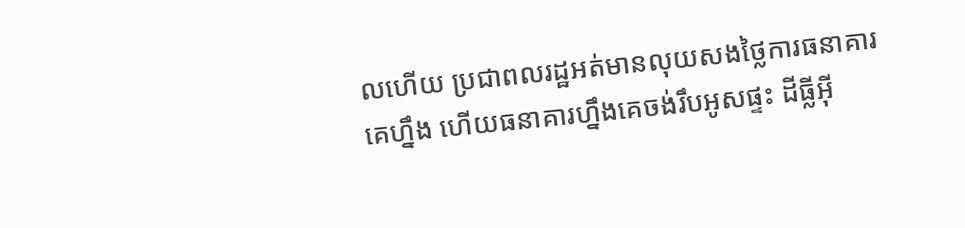លហើយ ប្រជាពលរដ្ឋអត់មានលុយសងថ្លៃការធនាគារគេហ្នឹង ហើយធនាគារហ្នឹងគេចង់រឹបអូសផ្ទះ ដីធ្លីអ៊ី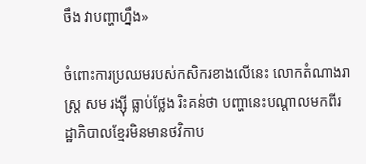ចឹង វាបញ្ហាហ្នឹង»

ចំពោះការប្រឈមរបស់កសិករខាងលើនេះ លោកតំណាងរាស្ត្រ សម រង្ស៊ី ធ្លាប់ថ្លែង រិះគន់ថា បញ្ហានេះបណ្តាលមកពីរដ្ឋាភិបាលខ្មែរមិនមានថវិកាប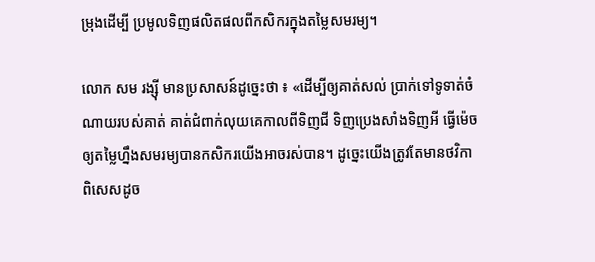ម្រុងដើម្បី ប្រមូលទិញផលិតផលពីកសិករក្នុងតម្លៃសមរម្យ។

លោក សម រង្ស៊ី មានប្រសាសន៍ដូច្នេះថា ៖ «ដើម្បីឲ្យគាត់សល់ ប្រាក់ទៅទូទាត់ចំណាយរបស់គាត់ គាត់ជំពាក់លុយគេកាលពីទិញជី ទិញប្រេងសាំងទិញអី ធ្វើម៉េចឲ្យតម្លៃហ្នឹងសមរម្យបានកសិករយើងអាចរស់បាន។ ដូច្នេះយើងត្រូវតែមានថវិកា ពិសេសដូច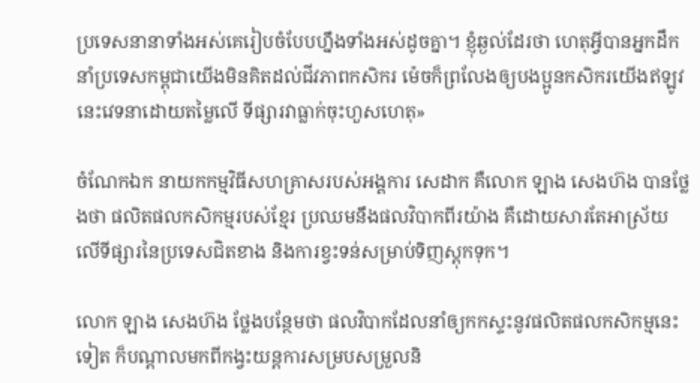ប្រទេសនានាទាំងអស់គេរៀបចំបែបហ្នឹងទាំងអស់ដូចគ្នា។ ខ្ញុំឆ្ងល់ដែរថា ហេតុអ្វីបានអ្នកដឹកនាំប្រទេសកម្ពុជាយើងមិនគិតដល់ជីវភាពកសិករ ម៉េចក៏ព្រលែងឲ្យបងប្អូនកសិករយើងឥឡូវនេះវេទនាដោយតម្លៃលើ ទីផ្សារវាធ្លាក់ចុះហួសហេតុ»

ចំណែកឯក នាយកកម្មវិធីសហគ្រាសរបស់អង្គការ សេដាក គឺលោក ឡាង សេងហ៊ង បានថ្លែងថា ផលិតផលកសិកម្មរបស់ខ្មែរ ប្រឈមនឹងផលវិបាកពីរយ៉ាង គឺដោយសារតែអាស្រ័យលើទីផ្សារនៃប្រទេសជិតខាង និងការខ្វះទន់សម្រាប់ទិញស្តុកទុក។

លោក ឡាង សេងហ៊ង ថ្លែងបន្ថែមថា ផលវិបាកដែលនាំឲ្យកកស្ទះនូវផលិតផលកសិកម្មនេះទៀត ក៏បណ្តាលមកពីកង្វះយន្តការសម្របសម្រួលនិ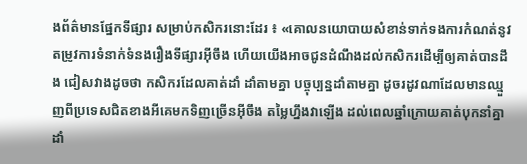ងព័ត៌មានផ្នែកទីផ្សារ សម្រាប់កសិករនោះដែរ ៖ «គោលនយោបាយសំខាន់ទាក់ទងការកំណត់នូវ តម្រូវការទំនាក់ទំនងរឿងទីផ្សារអ៊ីចឹង ហើយយើងអាចជូនដំណឹងដល់កសិករដើម្បីឲ្យគាត់បានដឹង ជៀសវាងដូចថា កសិករដែលគាត់ដាំ ដាំតាមគ្នា បច្ចុប្បន្នដាំតាមគ្នា ដូចរដូវណាដែលមានឈ្មួញពីប្រទេសជិតខាងអីគេមកទិញច្រើនអ៊ីចឹង តម្លៃហ្នឹងវាឡើង ដល់ពេលឆ្នាំក្រោយគាត់បុកនាំគ្នាដាំ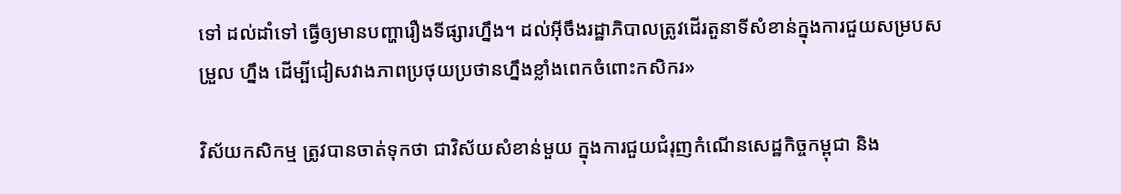ទៅ ដល់ដាំទៅ ធ្វើឲ្យមានបញ្ហារឿងទីផ្សារហ្នឹង។ ដល់អ៊ីចឹងរដ្ឋាភិបាលត្រូវដើរតួនាទីសំខាន់ក្នុងការជួយសម្របសម្រួល ហ្នឹង ដើម្បីជៀសវាងភាពប្រថុយប្រថានហ្នឹងខ្លាំងពេកចំពោះកសិករ»

វិស័យកសិកម្ម ត្រូវបានចាត់ទុកថា ជាវិស័យសំខាន់មួយ ក្នុងការជួយជំរុញកំណើនសេដ្ឋកិច្ចកម្ពុជា និង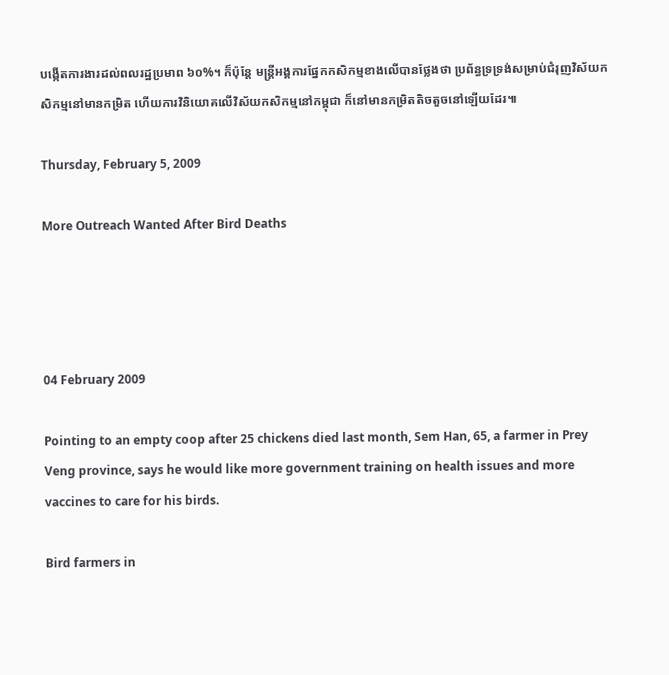បង្កើតការងារដល់ពលរដ្ឋប្រមាព ៦០%។ ក៏ប៉ុន្តែ មន្ត្រីអង្គការផ្នែកកសិកម្មខាងលើបានថ្លែងថា ប្រព័ន្ធទ្រទ្រង់សម្រាប់ជំរុញវិស័យកសិកម្មនៅមានកម្រិត ហើយការវិនិយោគលើវិស័យកសិកម្មនៅកម្ពុជា ក៏នៅមានកម្រិតតិចតួចនៅឡើយដែរ៕

Thursday, February 5, 2009

More Outreach Wanted After Bird Deaths




04 February 2009

Pointing to an empty coop after 25 chickens died last month, Sem Han, 65, a farmer in Prey Veng province, says he would like more government training on health issues and more vaccines to care for his birds.

Bird farmers in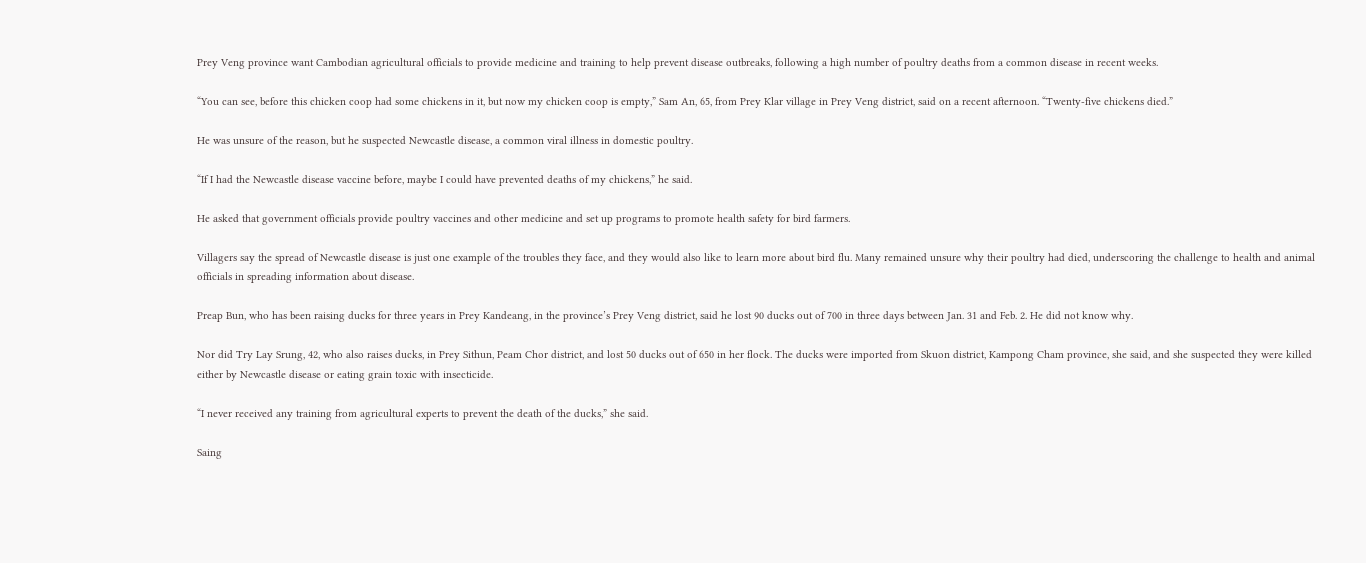Prey Veng province want Cambodian agricultural officials to provide medicine and training to help prevent disease outbreaks, following a high number of poultry deaths from a common disease in recent weeks.

“You can see, before this chicken coop had some chickens in it, but now my chicken coop is empty,” Sam An, 65, from Prey Klar village in Prey Veng district, said on a recent afternoon. “Twenty-five chickens died.”

He was unsure of the reason, but he suspected Newcastle disease, a common viral illness in domestic poultry.

“If I had the Newcastle disease vaccine before, maybe I could have prevented deaths of my chickens,” he said.

He asked that government officials provide poultry vaccines and other medicine and set up programs to promote health safety for bird farmers.

Villagers say the spread of Newcastle disease is just one example of the troubles they face, and they would also like to learn more about bird flu. Many remained unsure why their poultry had died, underscoring the challenge to health and animal officials in spreading information about disease.

Preap Bun, who has been raising ducks for three years in Prey Kandeang, in the province’s Prey Veng district, said he lost 90 ducks out of 700 in three days between Jan. 31 and Feb. 2. He did not know why.

Nor did Try Lay Srung, 42, who also raises ducks, in Prey Sithun, Peam Chor district, and lost 50 ducks out of 650 in her flock. The ducks were imported from Skuon district, Kampong Cham province, she said, and she suspected they were killed either by Newcastle disease or eating grain toxic with insecticide.

“I never received any training from agricultural experts to prevent the death of the ducks,” she said.

Saing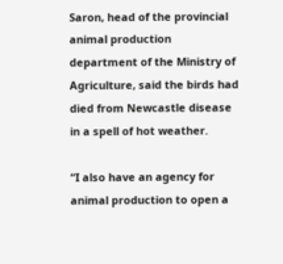Saron, head of the provincial animal production department of the Ministry of Agriculture, said the birds had died from Newcastle disease in a spell of hot weather.

“I also have an agency for animal production to open a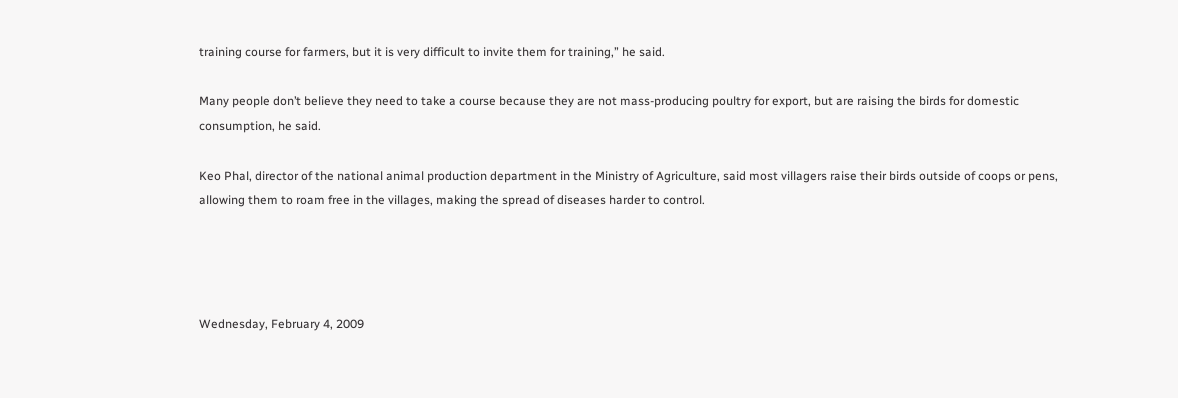training course for farmers, but it is very difficult to invite them for training,” he said.

Many people don’t believe they need to take a course because they are not mass-producing poultry for export, but are raising the birds for domestic consumption, he said.

Keo Phal, director of the national animal production department in the Ministry of Agriculture, said most villagers raise their birds outside of coops or pens, allowing them to roam free in the villages, making the spread of diseases harder to control.




Wednesday, February 4, 2009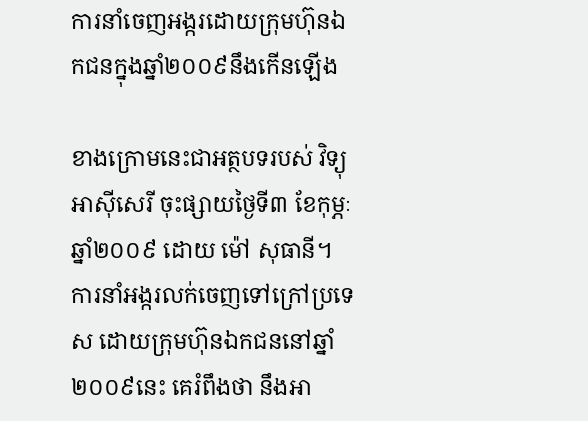ការនាំចេញអង្ករដោយក្រុមហ៊ុនឯកជនក្នុងឆ្នាំ២០០៩នឹងកើនឡើង

ខាងក្រោមនេះជាអត្ថបទរបស់ វិទ្យុអាស៊ីសេរី ចុះផ្សាយថ្ងៃទី៣ ខែកុម្ភៈ ឆ្នាំ២០០៩ ដោយ ម៉ៅ សុធានី។
ការនាំអង្ករលក់ចេញទៅក្រៅប្រទេស ដោយក្រុមហ៊ុនឯកជននៅឆ្នាំ២០០៩នេះ គេរំពឹងថា នឹងអា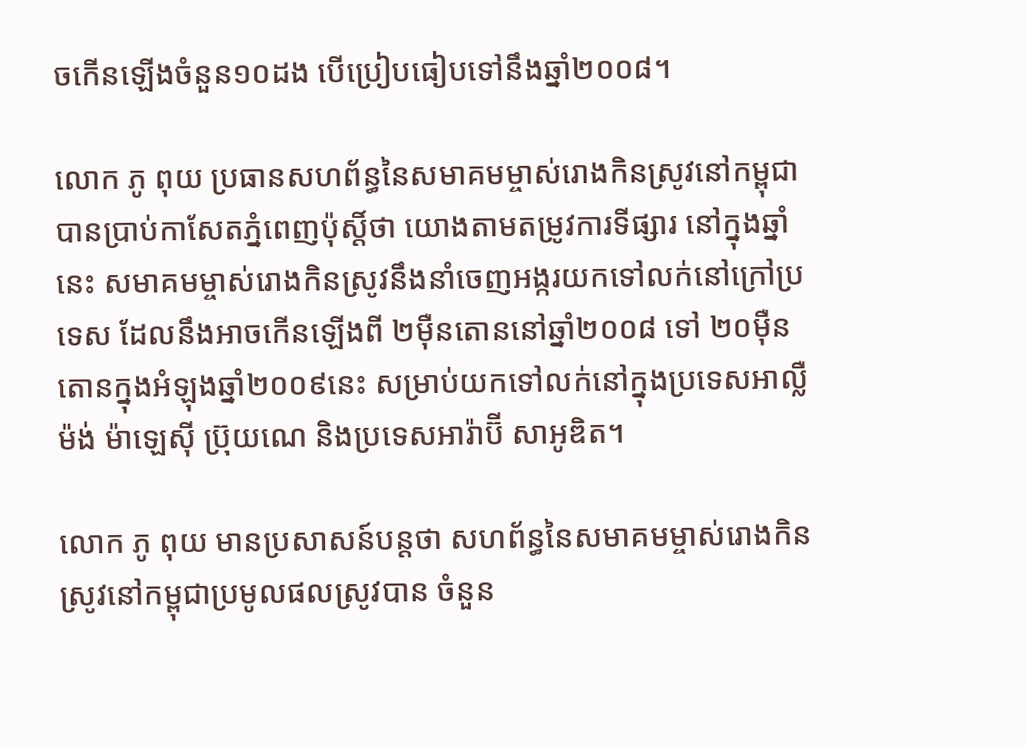ចកើនឡើងចំនួន១០ដង បើប្រៀបធៀបទៅនឹងឆ្នាំ២០០៨។

លោក ភូ ពុយ ប្រធានសហព័ន្ធនៃសមាគមម្ចាស់រោងកិនស្រូវនៅកម្ពុជា បានប្រាប់កាសែតភ្នំពេញប៉ុស្តិ៍ថា យោងតាមតម្រូវការទីផ្សារ នៅក្នុងឆ្នាំនេះ សមាគមម្ចាស់រោងកិនស្រូវនឹងនាំចេញអង្ករយកទៅលក់នៅក្រៅប្រទេស ដែលនឹងអាចកើនឡើងពី ២ម៉ឺនតោននៅឆ្នាំ២០០៨ ទៅ ២០ម៉ឺនតោនក្នុងអំឡុងឆ្នាំ២០០៩នេះ សម្រាប់យកទៅលក់នៅក្នុងប្រទេសអាល្លឺម៉ង់ ម៉ាឡេស៊ី ប្រ៊ុយណេ និងប្រទេសអារ៉ាប៊ី សាអូឌិត។

លោក ភូ ពុយ មានប្រសាសន៍បន្តថា សហព័ន្ធនៃសមាគមម្ចាស់រោងកិនស្រូវនៅកម្ពុជាប្រមូលផលស្រូវបាន ចំនួន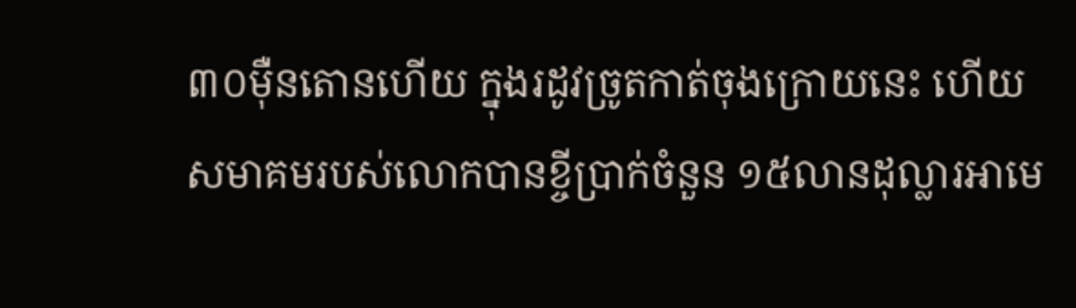៣០ម៉ឺនតោនហើយ ក្នុងរដូវច្រូតកាត់ចុងក្រោយនេះ ហើយសមាគមរបស់លោកបានខ្ចីប្រាក់ចំនួន ១៥លានដុល្លារអាមេ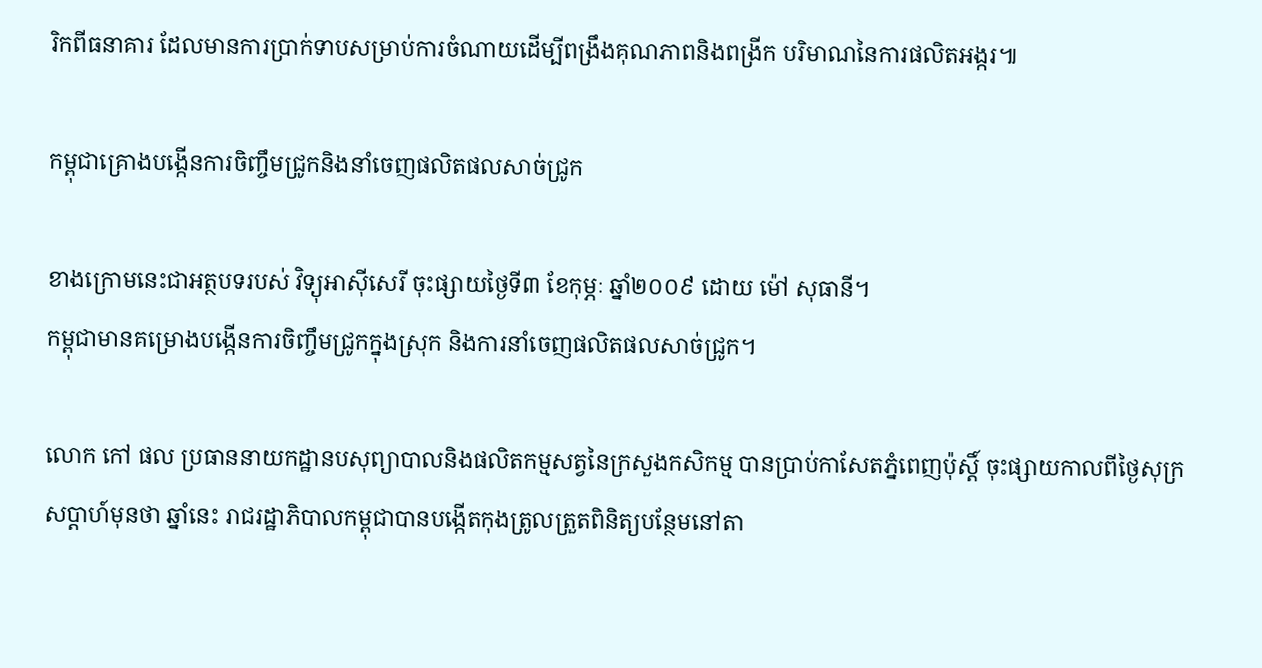រិកពីធនាគារ ដែលមានការប្រាក់ទាបសម្រាប់ការចំណាយដើម្បីពង្រឹងគុណភាពនិងពង្រីក បរិមាណនៃការផលិតអង្ករ៕

កម្ពុជាគ្រោងបង្កើនការចិញ្ចឹមជ្រូកនិងនាំចេញផលិតផលសាច់ជ្រូក

ខាងក្រោមនេះជាអត្ថបទរបស់ វិទ្យុអាស៊ីសេរី ចុះផ្សាយថ្ងៃទី៣ ខែកុម្ភៈ ឆ្នាំ២០០៩ ដោយ ម៉ៅ សុធានី។
កម្ពុជាមានគម្រោងបង្កើនការចិញ្ចឹមជ្រូកក្នុងស្រុក និងការនាំចេញផលិតផលសាច់ជ្រូក។

លោក កៅ ផល ប្រធាននាយកដ្ឋានបសុព្យាបាលនិងផលិតកម្មសត្វនៃក្រសួងកសិកម្ម បានប្រាប់កាសែតភ្នំពេញប៉ុស្តិ៍ ចុះផ្សាយកាលពីថ្ងៃសុក្រសប្តាហ៍មុនថា ឆ្នាំនេះ រាជរដ្ឋាភិបាលកម្ពុជាបានបង្កើតកុងត្រូលត្រួតពិនិត្យបន្ថែមនៅតា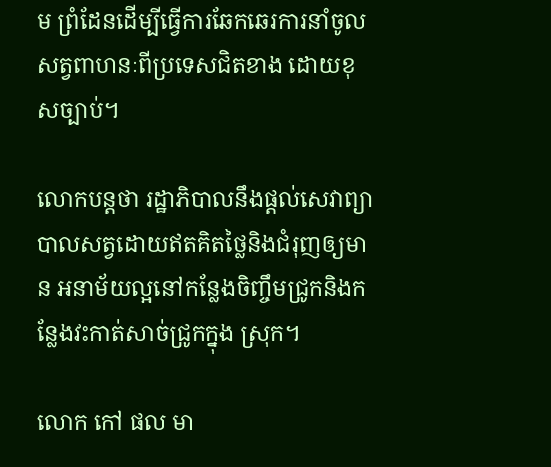ម ព្រំដែនដើម្បីធ្វើការឆែកឆេរការនាំចូលសត្វពាហនៈពីប្រទេសជិតខាង ដោយខុសច្បាប់។

លោកបន្តថា រដ្ឋាភិបាលនឹងផ្តល់សេវាព្យាបាលសត្វដោយឥតគិតថ្លៃនិងជំរុញឲ្យមាន អនាម័យល្អនៅកន្លែងចិញ្ចឹមជ្រូកនិងកន្លែងវះកាត់សាច់ជ្រូកក្នុង ស្រុក។

លោក កៅ ផល មា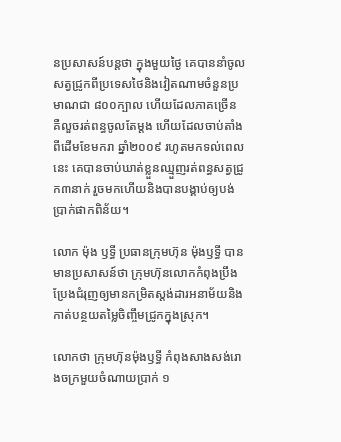នប្រសាសន៍បន្តថា ក្នុងមួយថ្ងៃ គេបាននាំចូលសត្វជ្រូកពីប្រទេសថៃនិងវៀតណាមចំនួនប្រមាណជា ៨០០ក្បាល ហើយដែលភាគច្រើន គឺលួចរត់ពន្ធចូលតែម្តង ហើយដែលចាប់តាំងពីដើមខែមករា ឆ្នាំ២០០៩ រហូតមកទល់ពេលនេះ គេបានចាប់ឃាត់ខ្លួនឈ្មួញរត់ពន្ធសត្វជ្រូក៣នាក់ រួចមកហើយនិងបានបង្គាប់ឲ្យបង់ប្រាក់ផាកពិន័យ។

លោក ម៉ុង ឫទ្ធី ប្រធានក្រុមហ៊ុន ម៉ុងឫទ្ធី បានមានប្រសាសន៍ថា ក្រុមហ៊ុនលោកកំពុងប្រឹងប្រែងជំរុញឲ្យមានកម្រិតស្តង់ដារអនាម័យនិង កាត់បន្ថយតម្លៃចិញ្ចឹមជ្រូកក្នុងស្រុក។

លោកថា ក្រុមហ៊ុនម៉ុងឫទ្ធី កំពុងសាងសង់រោងចក្រមួយចំណាយប្រាក់ ១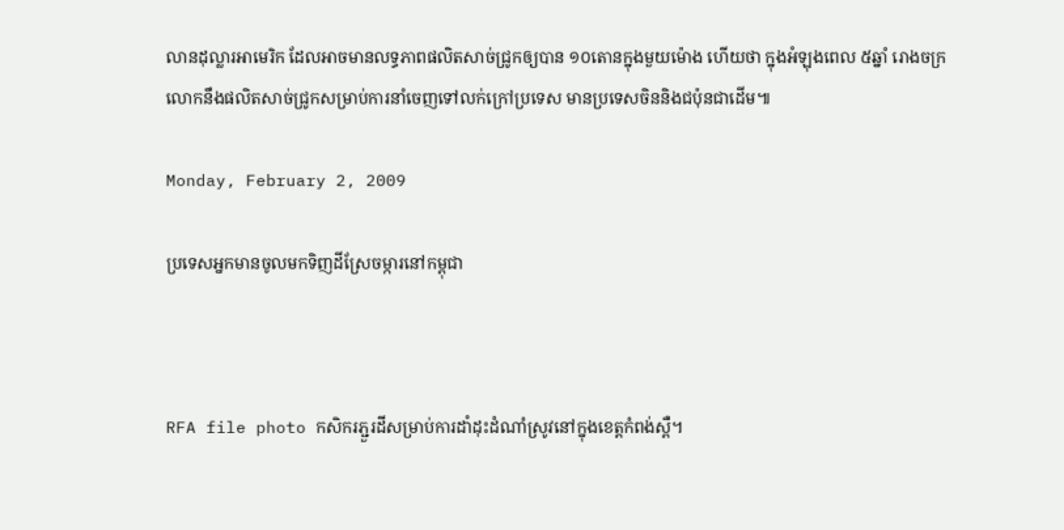លានដុល្លារអាមេរិក ដែលអាចមានលទ្ធភាពផលិតសាច់ជ្រូកឲ្យបាន ១០តោនក្នុងមួយម៉ោង ហើយថា ក្នុងអំឡុងពេល ៥ឆ្នាំ រោងចក្រលោកនឹងផលិតសាច់ជ្រូកសម្រាប់ការនាំចេញទៅលក់ក្រៅប្រទេស មានប្រទេសចិននិងជប៉ុនជាដើម៕

Monday, February 2, 2009

ប្រទេសអ្នកមានចូលមកទិញដីស្រែចម្ការនៅកម្ពុជា



RFA file photo កសិករភ្ជួរដីសម្រាប់ការដាំដុះដំណាំស្រូវនៅក្នុងខេត្តកំពង់ស្ពឺ។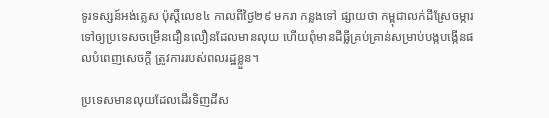ទូរទស្សន៍អង់គ្លេស ប៉ុស្តិ៍លេខ៤ កាលពីថ្ងៃ២៩ មករា កន្លងទៅ ផ្សាយថា កម្ពុជាលក់ដីស្រែចម្ការទៅឲ្យប្រទេសចម្រើនជឿនលឿនដែលមានលុយ ហើយពុំមានដីធ្លីគ្រប់គ្រាន់សម្រាប់បង្កបង្កើនផលបំពេញសេចក្តី ត្រូវការរបស់ពលរដ្ឋខ្លួន។

ប្រទេសមានលុយដែលដើរទិញដីស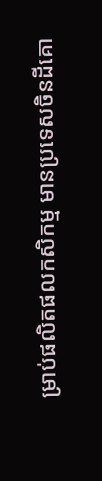ម្រាប់ផលិតផលកសិកម្ម មានប្រទេសចិនដីគោ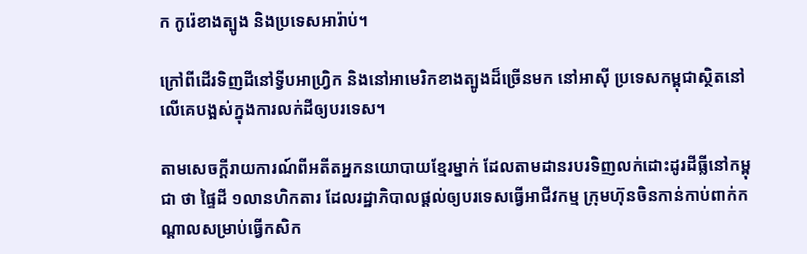ក កូរ៉េខាងត្បូង និងប្រទេសអារ៉ាប់។

ក្រៅពីដើរទិញដីនៅទ្វីបអាហ្រ្វិក និងនៅអាមេរិកខាងត្បូងដ៏ច្រើនមក នៅអាស៊ី ប្រទេសកម្ពុជាស្ថិតនៅលើគេបង្អស់ក្នុងការលក់ដីឲ្យបរទេស។

តាមសេចក្តីរាយការណ៍ពីអតីតអ្នកនយោបាយខ្មែរម្នាក់ ដែលតាមដានរបរទិញលក់ដោះដូរដីធ្លីនៅកម្ពុជា ថា ផ្ទៃដី ១លានហិកតារ ដែលរដ្ឋាភិបាលផ្តល់ឲ្យបរទេសធ្វើអាជីវកម្ម ក្រុមហ៊ុនចិនកាន់កាប់ពាក់កណ្តាលសម្រាប់ធ្វើកសិក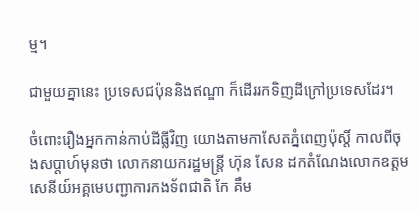ម្ម។

ជាមួយគ្នានេះ ប្រទេសជប៉ុននិងឥណ្ឌា ក៏ដើររកទិញដីក្រៅប្រទេសដែរ។

ចំពោះរឿងអ្នកកាន់កាប់ដីធ្លីវិញ យោងតាមកាសែតភ្នំពេញប៉ុស្តិ៍ កាលពីចុងសប្តាហ៍មុនថា លោកនាយករដ្ឋមន្រ្តី ហ៊ុន សែន ដកតំណែងលោកឧត្តមសេនីយ៍អគ្គមេបញ្ជាការកងទ័ពជាតិ កែ គឹម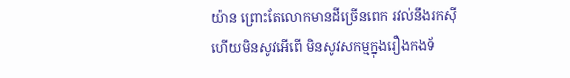យ៉ាន ព្រោះតែលោកមានដីច្រើនពេក រវល់នឹងរកស៊ី ហើយមិនសូវអើពើ មិនសូវសកម្មក្នុងរឿងកងទ័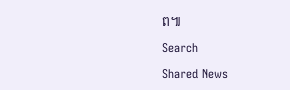ព៕

Search

Shared News